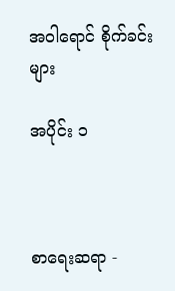အဝါရောင် စိုက်ခင်းများ

အပိုင်း ၁



စာရေးဆရာ -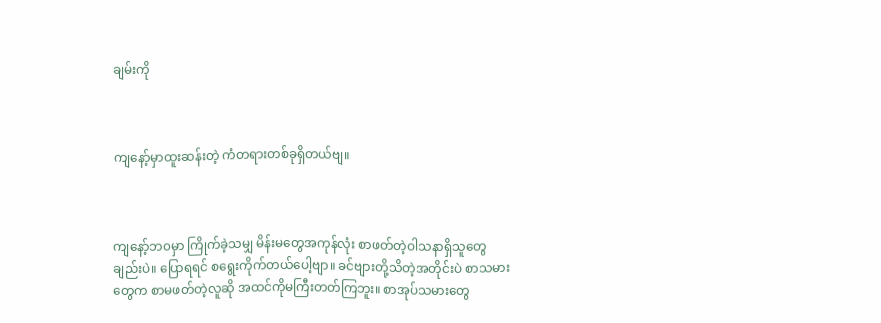ချမ်းကို



ကျနော့်မှာထူးဆန်းတဲ့ ကံတရားတစ်ခုရှိတယ်ဗျ။



ကျနော့်ဘ၀မှာ ကြိုက်ခဲ့သမျှ မိန်းမတွေအကုန်လုံး စာဖတ်တဲ့ဝါသနာရှိသူတွေချည်းပဲ။ ပြောရရင် စရွေးကိုက်တယ်ပေါ့ဗျာ။ ခင်ဗျားတို့သိတဲ့အတိုင်းပဲ စာသမားတွေက စာမဖတ်တဲ့လူဆို အထင်ကိုမကြီးတတ်ကြဘူး။ စာအုပ်သမားတွေ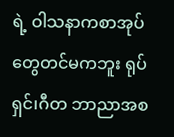ရဲ့ ဝါသနာကစာအုပ်တွေတင်မကဘူး ရုပ်ရှင်၊ဂီတ ဘာညာအစ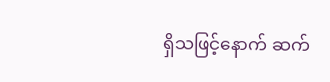ရှိသဖြင့်နောက် ဆက်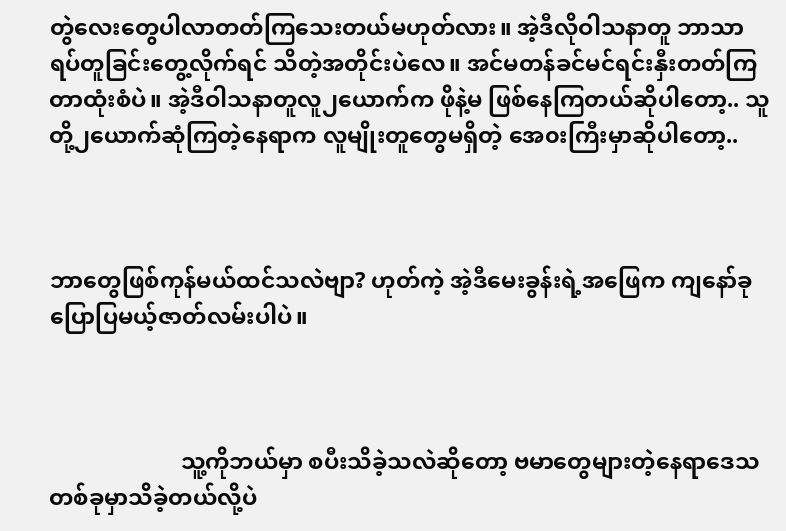တွဲလေးတွေပါလာတတ်ကြသေးတယ်မဟုတ်လား။ အဲ့ဒီလိုဝါသနာတူ ဘာသာရပ်တူခြင်းတွေ့လိုက်ရင် သိတဲ့အတိုင်းပဲလေ။ အင်မတန်ခင်မင်ရင်းနှီးတတ်ကြတာထုံးစံပဲ။ အဲ့ဒီဝါသနာတူလူ၂ယောက်က ဖိုနဲ့မ ဖြစ်နေကြတယ်ဆိုပါတော့.. သူတို့၂ယောက်ဆုံကြတဲ့နေရာက လူမျိုးတူတွေမရှိတဲ့ အေ၀းကြီးမှာဆိုပါတော့..



ဘာတွေဖြစ်ကုန်မယ်ထင်သလဲဗျာ? ဟုတ်ကဲ့ အဲ့ဒီမေးခွန်းရဲ့အဖြေက ကျနော်ခုပြောပြမယ့်ဇာတ်လမ်းပါပဲ။



                       သူ့ကိုဘယ်မှာ စပီးသိခဲ့သလဲဆိုတော့ ဗမာတွေများတဲ့နေရာဒေသတစ်ခုမှာသိခဲ့တယ်လို့ပဲ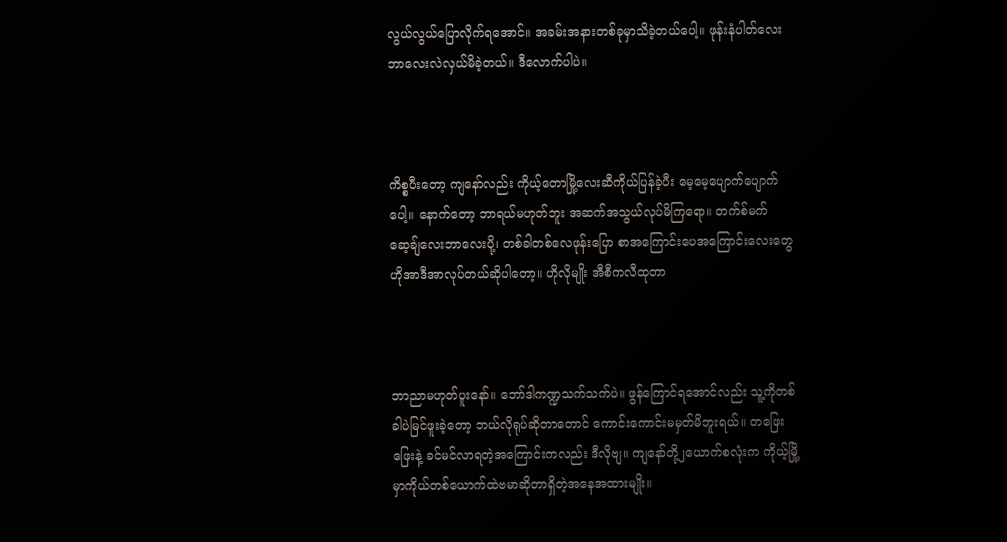လွယ်လွယ်ပြောလိုက်ရအောင်။ အခမ်းအနားတစ်ခုမှာသိခဲ့တယ်ပေါ့။ ဖုန်းနံပါတ်လေးဘာလေးလဲလှယ်မိခဲ့တယ်။ ဒီလောက်ပါပဲ။



ကိစ္စပီးတော့ ကျနော်လည်း ကိုယ့်တောမြို့လေးဆီကိုယ်ပြန်ခဲ့ပီး မေ့မေ့ပျောက်ပျောက်ပေါ့။ နောက်တော့ ဘာရယ်မဟုတ်ဘူး အဆက်အသွယ်လုပ်မိကြရော။ တက်စ်မက်ဆေ့ချ်လေးဘာလေးပို့၊ တစ်ခါတစ်လေဖုန်းပြော စာအကြောင်းပေအကြောင်းလေးတွေဟိုအာဒီအာလုပ်တယ်ဆိုပါတော့။ ဟိုလိုမျိုး အီစီကလီထုတာ



ဘာညာမဟုတ်ပူးနော်။ ဘော်ဒါကဏ္ဍသက်သက်ပဲ။ ဖွန်ကြောင်ရအောင်လည်း သူ့ကိုတစ်ခါပဲမြင်ဖူးခဲ့တော့ ဘယ်လိုရုပ်ဆိုတာတောင် ကောင်းကောင်းမမှတ်မိဘူးရယ်။ တဖြေးဖြေးနဲ့ ခင်မင်လာရတဲ့အကြောင်းကလည်း ဒီလိုဗျ။ ကျနော်တို့၂ယောက်စလုံးက ကိုယ့်မြို့မှာကိုယ်တစ်ယောက်ထဲဗမာဆိုတာရှိတဲ့အနေအထားမျိုး။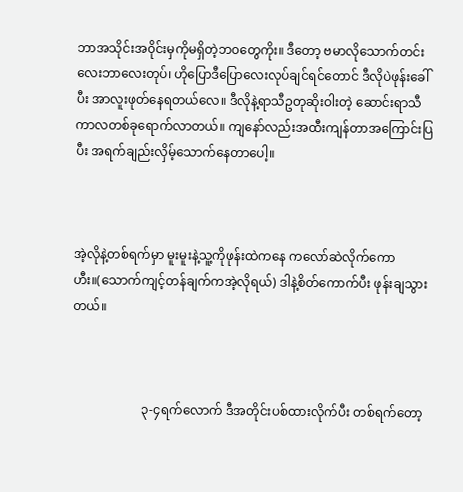ဘာအသိုင်းအ၀ိုင်းမှကိုမရှိတဲ့ဘ၀တွေကိုး။ ဒီတော့ ဗမာလိုသောက်တင်းလေးဘာလေးတုပ်၊ ဟိုပြောဒီပြောလေးလုပ်ချင်ရင်တောင် ဒီလိုပဲဖုန်းခေါ်ပီး အာလူးဖုတ်နေရတယ်လေ။ ဒီလိုနဲ့ရာသီဥတုဆိုးဝါးတဲ့ ဆောင်းရာသီကာလတစ်ခုရောက်လာတယ်။ ကျနော်လည်းအထီးကျန်တာအကြောင်းပြပီး အရက်ချည်းလှိမ့်သောက်နေတာပေါ့။



အဲ့လိုနဲ့တစ်ရက်မှာ မူးမူးနဲ့သူ့ကိုဖုန်းထဲကနေ ကလော်ဆဲလိုက်ကောဟီး။(သောက်ကျင့်တန်ချက်ကအဲ့လိုရယ်) ဒါနဲ့စိတ်ကောက်ပီး ဖုန်းချသွားတယ်။



                      ၃-၄ရက်လောက် ဒီအတိုင်းပစ်ထားလိုက်ပီး တစ်ရက်တော့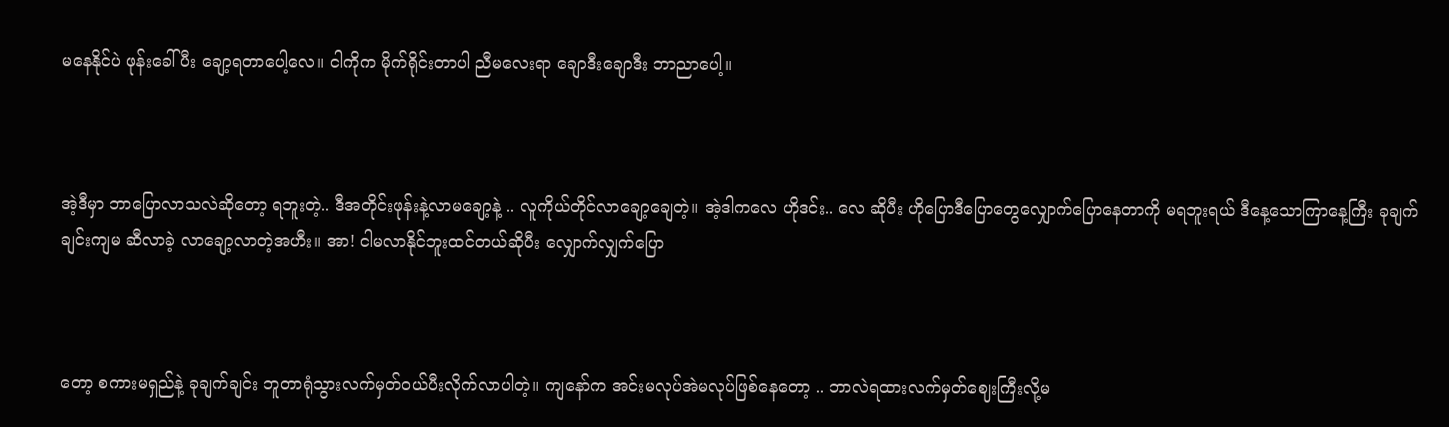မနေနိုင်ပဲ ဖုန်းခေါ်ပီး ချော့ရတာပေါ့လေ။ ငါကိုက မိုက်ရိုင်းတာပါ ညီမလေးရာ ချောဒီးချောဒီး ဘာညာပေါ့။



အဲ့ဒီမှာ ဘာပြောလာသလဲဆိုတော့ ရဘူးတဲ့.. ဒီအတိုင်းဖုန်းနဲ့လာမချော့နဲ့ .. လူကိုယ်တိုင်လာချော့ချေတဲ့။ အဲ့ဒါကလေ ဟိုဒင်း.. လေ ဆိုပီး ဟိုပြောဒီပြောတွေလျှောက်ပြောနေတာကို မရဘူးရယ် ဒီနေ့သောကြာနေ့ကြီး ခုချက်ချင်းကျမ ဆီလာခဲ့ လာချော့လာတဲ့အဟီး။ အာ! ငါမလာနိုင်ဘူးထင်တယ်ဆိုပီး လျှောက်လျှက်ပြော



တော့ စကားမရှည်နဲ့ ခုချက်ချင်း ဘူတာရုံသွားလက်မှတ်၀ယ်ပီးလိုက်လာပါတဲ့။ ကျနော်က အင်းမလုပ်အဲမလုပ်ဖြစ်နေတော့ .. ဘာလဲရထားလက်မှတ်ဈေးကြီးလို့မ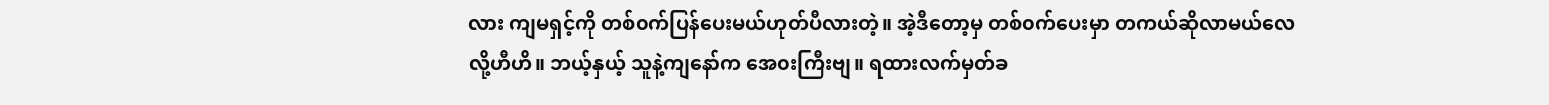လား ကျမရှင့်ကို တစ်၀က်ပြန်ပေးမယ်ဟုတ်ပီလားတဲ့။ အဲ့ဒီတော့မှ တစ်၀က်ပေးမှာ တကယ်ဆိုလာမယ်လေလို့ဟီဟိ။ ဘယ့်နှယ့် သူနဲ့ကျနော်က အေ၀းကြီးဗျ။ ရထားလက်မှတ်ခ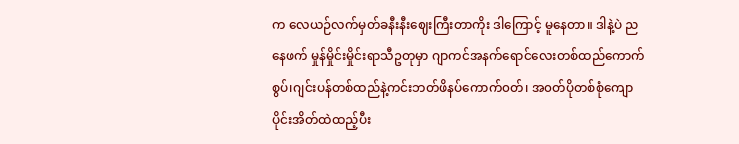က လေယဉ်လက်မှတ်ခနီးနီးဈေးကြီးတာကိုး ဒါကြောင့် မူနေတာ။ ဒါနဲ့ပဲ ညနေဖက် မှုန်မှိုင်းမှိုင်းရာသီဥတုမှာ ဂျာကင်အနက်ရောင်လေးတစ်ထည်ကောက်စွပ်၊ဂျင်းပန်တစ်ထည်နဲ့ကင်းဘတ်ဖိနပ်ကောက်၀တ်၊ အ၀တ်ပိုတစ်စုံကျောပိုင်းအိတ်ထဲထည့်ပီး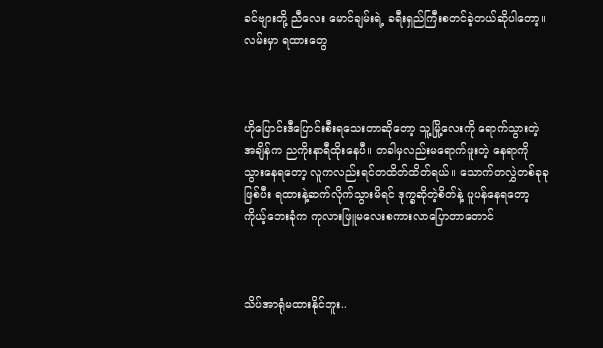ခင်ဗျားတို့ ညီလေး မောင်ချမ်းရဲ့ ခရီးရှည်ကြီးစတင်ခဲ့တယ်ဆိုပါတော့။ လမ်းမှာ ရထားတွေ



ဟိုပြောင်းဒီပြောင်းစီးရသေးတာဆိုတော့ သူ့မြို့လေးကို ရောက်သွားတဲ့ အချိန်က ညကိုးနာရီထိုးနေပီ။ တခါမှလည်းမရောက်ဖူးတဲ့ နေရာကို သွားနေရတော့ လူကလည်းရင်တထိတ်ထိတ်ရယ်။ သောက်တလွှဲတစ်ခုခုဖြစ်ပီး ရထားနဲ့ဆက်လိုက်သွားမိရင် ဒုက္ခဆိုတဲ့စိတ်နဲ့ ပူပန်နေရတော့ ကိုယ့်ဘေးခုံက ကုလားဖြူမလေးစကားလာပြောတာတောင်



သိပ်အာရုံမထားနိုင်ဘူး..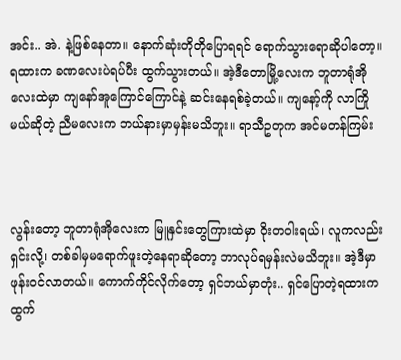အင်း.. အဲ. နဲ့ဖြစ်နေတာ။ နောက်ဆုံးတိုတိုပြောရရင် ရောက်သွားရောဆိုပါတော့။ ရထားက ခဏလေးပဲရပ်ပီး ထွက်သွားတယ်။ အဲ့ဒီတောမြို့လေးက ဘူတာရုံအိုလေးထဲမှာ ကျနော်အူကြောင်ကြောင်နဲ့ ဆင်းနေရစ်ခဲ့တယ်။ ကျနော့်ကို လာကြိုမယ်ဆိုတဲ့ ညီမလေးက ဘယ်နားမှာမှန်းမသိဘူး။ ရာသီဥတုက အင်မတန်ကြမ်း



လွန်းတော့ ဘူတာရုံအိုလေးက မြူနှင်းတွေကြားထဲမှာ ၀ိုးတဝါးရယ်၊ လူကလည်းရှင်းလို့၊ တစ်ခါမှမရောက်ဖူးတဲ့နေရာဆိုတော့ ဘာလုပ်ရမှန်းလဲမသိဘူး။ အဲ့ဒီမှာ ဖုန်း၀င်လာတယ်။ ကောက်ကိုင်လိုက်တော့ ရှင်ဘယ်မှာတုံး.. ရှင်ပြောတဲ့ရထားက ထွက်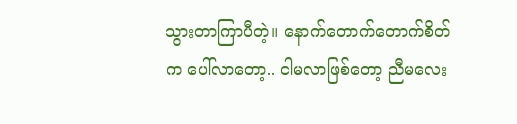သွားတာကြာပီတဲ့။ နောက်တောက်တောက်စိတ်က ပေါ်လာတော့.. ငါမလာဖြစ်တော့ ညီမလေး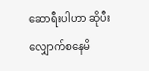ဆောရီးပါဟာ ဆိုပီး လျှောက်စနေမိ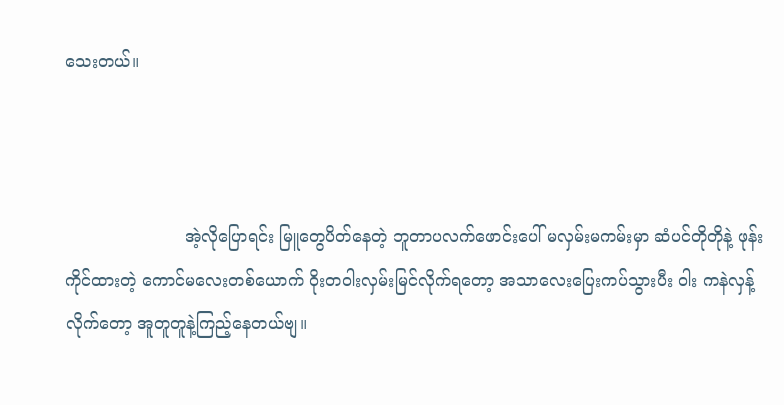သေးတယ်။



                       အဲ့လိုပြောရင်း မြူတွေပိတ်နေတဲ့ ဘူတာပလက်ဖောင်းပေါ် မလှမ်းမကမ်းမှာ ဆံပင်တိုတိုနဲ့ ဖုန်းကိုင်ထားတဲ့ ကောင်မလေးတစ်ယောက် ၀ိုးတဝါးလှမ်းမြင်လိုက်ရတော့ အသာလေးပြေးကပ်သွားပီး ဝါး ကနဲလှန့်လိုက်တော့ အူတူတူနဲ့ကြည့်နေတယ်ဗျ။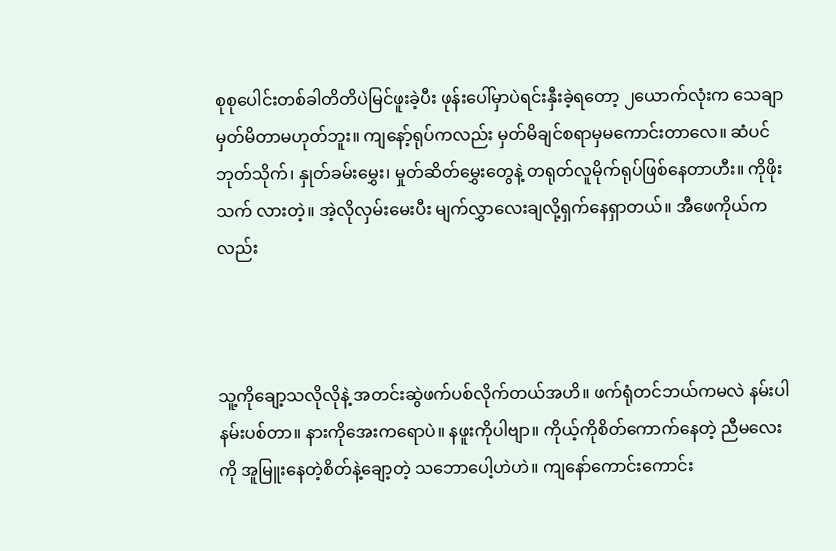စုစုပေါင်းတစ်ခါတိတိပဲမြင်ဖူးခဲ့ပီး ဖုန်းပေါ်မှာပဲရင်းနှီးခဲ့ရတော့ ၂ယောက်လုံးက သေချာမှတ်မိတာမဟုတ်ဘူး။ ကျနော့်ရုပ်ကလည်း မှတ်မိချင်စရာမှမကောင်းတာလေ။ ဆံပင်ဘုတ်သိုက်၊ နှုတ်ခမ်းမွှေး၊ မှုတ်ဆိတ်မွှေးတွေနဲ့ တရုတ်လူမိုက်ရုပ်ဖြစ်နေတာဟီး။ ကိုဖိုးသက် လားတဲ့။ အဲ့လိုလှမ်းမေးပီး မျက်လွှာလေးချလို့ရှက်နေရှာတယ်။ အီဖေကိုယ်ကလည်း



သူ့ကိုချော့သလိုလိုနဲ့ အတင်းဆွဲဖက်ပစ်လိုက်တယ်အဟိ။ ဖက်ရုံတင်ဘယ်ကမလဲ နမ်းပါ နမ်းပစ်တာ။ နားကိုအေးကရောပဲ။ နဖူးကိုပါဗျာ။ ကိုယ့်ကိုစိတ်ကောက်နေတဲ့ ညီမလေးကို အူမြူးနေတဲ့စိတ်နဲ့ချော့တဲ့ သဘောပေါ့ဟဲဟဲ။ ကျနော်ကောင်းကောင်း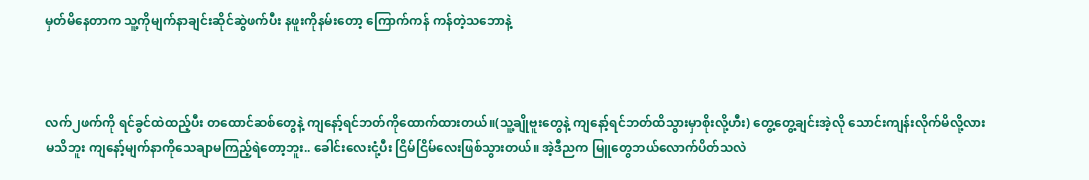မှတ်မိနေတာက သူ့ကိုမျက်နာချင်းဆိုင်ဆွဲဖက်ပီး နဖူးကိုနမ်းတော့ ကြောက်ကန် ကန်တဲ့သဘောနဲ့



လက်၂ဖက်ကို ရင်ခွင်ထဲထည့်ပီး တထောင်ဆစ်တွေနဲ့ ကျနော့်ရင်ဘတ်ကိုထောက်ထားတယ်။(သူ့ချိုဗူးတွေနဲ့ ကျနော့်ရင်ဘတ်ထိသွားမှာစိုးလို့ဟီး) တွေ့တွေ့ချင်းအဲ့လို သောင်းကျန်းလိုက်မိလို့လားမသိဘူး ကျနော့်မျက်နာကိုသေချာမကြည့်ရဲတော့ဘူး.. ခေါင်းလေးငုံ့ပီး ငြိမ်ငြိမ်လေးဖြစ်သွားတယ်။ အဲ့ဒီညက မြူတွေဘယ်လောက်ပိတ်သလဲ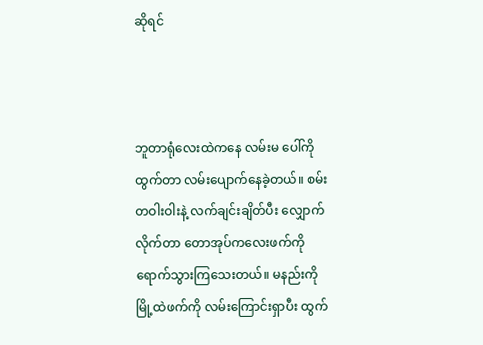ဆိုရင်



ဘူတာရုံလေးထဲကနေ လမ်းမ ပေါ်ကိုထွက်တာ လမ်းပျောက်နေခဲ့တယ်။ စမ်းတဝါးဝါးနဲ့ လက်ချင်းချိတ်ပီး လျှောက်လိုက်တာ တောအုပ်ကလေးဖက်ကိုရောက်သွားကြသေးတယ်။ မနည်းကို မြို့ထဲဖက်ကို လမ်းကြောင်းရှာပီး ထွက်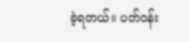ခဲ့ရတယ်။ ပတ်၀န်း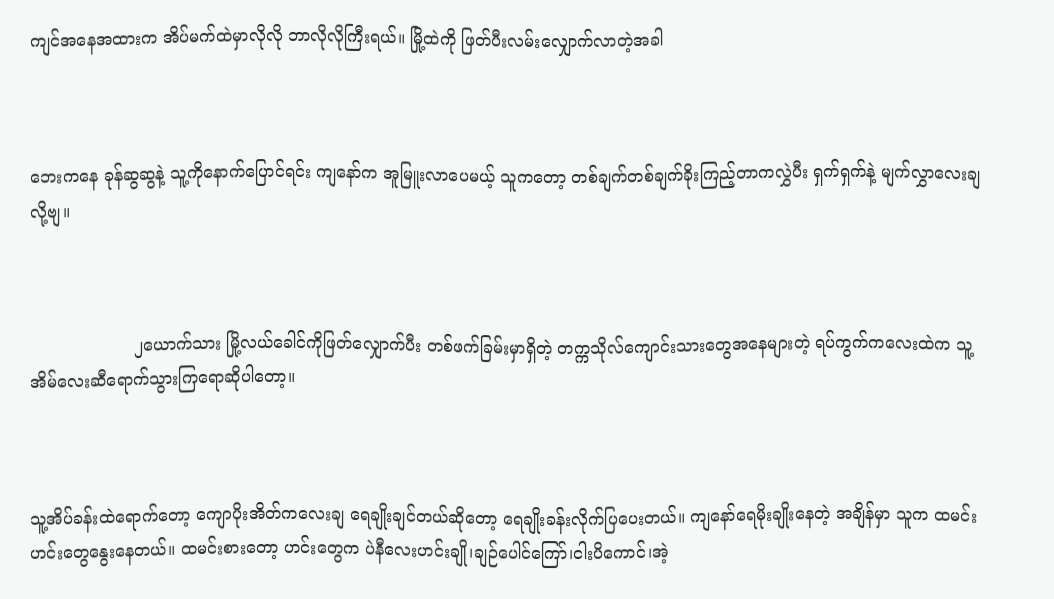ကျင်အနေအထားက အိပ်မက်ထဲမှာလိုလို ဘာလိုလိုကြီးရယ်။ မြို့ထဲကို ဖြတ်ပီးလမ်းလျှောက်လာတဲ့အခါ



ဘေးကနေ ခုန်ဆွဆွနဲ့ သူ့ကိုနောက်ပြောင်ရင်း ကျနော်က အူမြူးလာပေမယ့် သူကတော့ တစ်ချက်တစ်ချက်ခိုးကြည့်တာကလွှဲပီး ရှက်ရှက်နဲ့ မျက်လွှာလေးချလို့ဗျ။



                    ၂ယောက်သား မြို့လယ်ခေါင်ကိုဖြတ်လျှောက်ပီး တစ်ဖက်ခြမ်းမှာရှိတဲ့ တက္ကသိုလ်ကျောင်းသားတွေအနေများတဲ့ ရပ်ကွက်ကလေးထဲက သူ့အိမ်လေးဆီရောက်သွားကြရောဆိုပါတော့။



သူ့အိပ်ခန်းထဲရောက်တော့ ကျောပိုးအိတ်ကလေးချ ရေချိုးချင်တယ်ဆိုတော့ ရေချိုးခန်းလိုက်ပြပေးတယ်။ ကျနော်ရေမိုးချိုးနေတဲ့ အချိန်မှာ သူက ထမင်းဟင်းတွေနွေးနေတယ်။ ထမင်းစားတော့ ဟင်းတွေက ပဲနီလေးဟင်းချို၊ချဉ်ပေါင်ကြော်၊ငါးပိကောင်၊အဲ့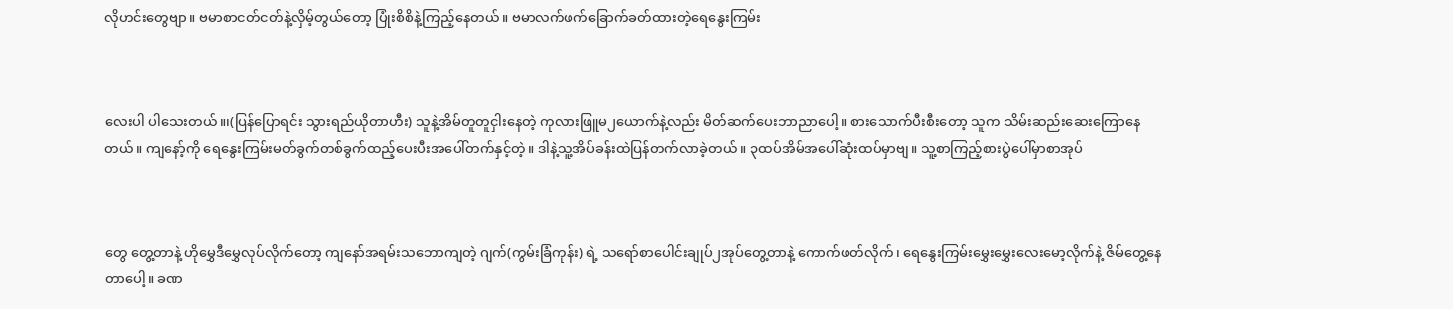လိုဟင်းတွေဗျာ။ ဗမာစာငတ်ငတ်နဲ့လှိမ့်တွယ်တော့ ပြုံးစိစိနဲ့ကြည့်နေတယ်။ ဗမာလက်ဖက်ခြောက်ခတ်ထားတဲ့ရေနွေးကြမ်း



လေးပါ ပါသေးတယ်။၊(ပြန်ပြောရင်း သွားရည်ယိုတာဟီး) သူနဲ့အိမ်တူတူငှါးနေတဲ့ ကုလားဖြူမ၂ယောက်နဲ့လည်း မိတ်ဆက်ပေးဘာညာပေါ့။ စားသောက်ပီးစီးတော့ သူက သိမ်းဆည်းဆေးကြောနေတယ်။ ကျနော့်ကို ရေနွေးကြမ်းမတ်ခွက်တစ်ခွက်ထည့်ပေးပီးအပေါ်တက်နှင့်တဲ့။ ဒါနဲ့သူ့အိပ်ခန်းထဲပြန်တက်လာခဲ့တယ်။ ၃ထပ်အိမ်အပေါ်ဆုံးထပ်မှာဗျ။ သူ့စာကြည့်စားပွဲပေါ်မှာစာအုပ်



တွေ တွေ့တာနဲ့ ဟိုမွှေဒီမွှေလုပ်လိုက်တော့ ကျနော်အရမ်းသဘောကျတဲ့ ဂျက်(ကွမ်းခြံကုန်း) ရဲ့ သရော်စာပေါင်းချုပ်၂အုပ်တွေ့တာနဲ့ ကောက်ဖတ်လိုက်၊ ရေနွေးကြမ်းမွှေးမွှေးလေးမော့လိုက်နဲ့ ဇိမ်တွေ့နေတာပေါ့။ ခဏ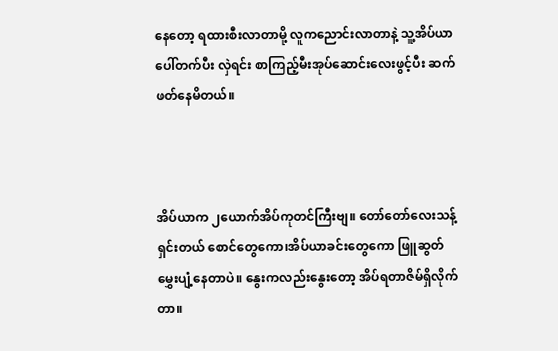နေတော့ ရထားစီးလာတာမို့ လူကညောင်းလာတာနဲ့ သူ့အိပ်ယာပေါ်တက်ပီး လှဲရင်း စာကြည့်မီးအုပ်ဆောင်းလေးဖွင့်ပီး ဆက်ဖတ်နေမိတယ်။



အိပ်ယာက ၂ယောက်အိပ်ကုတင်ကြီးဗျ။ တော်တော်လေးသန့်ရှင်းတယ် စောင်တွေကော၊အိပ်ယာခင်းတွေကော ဖြူဆွတ်မွှေးပျံ့နေတာပဲ။ နွေးကလည်းနွေးတော့ အိပ်ရတာဇိမ်ရှိလိုက်တာ။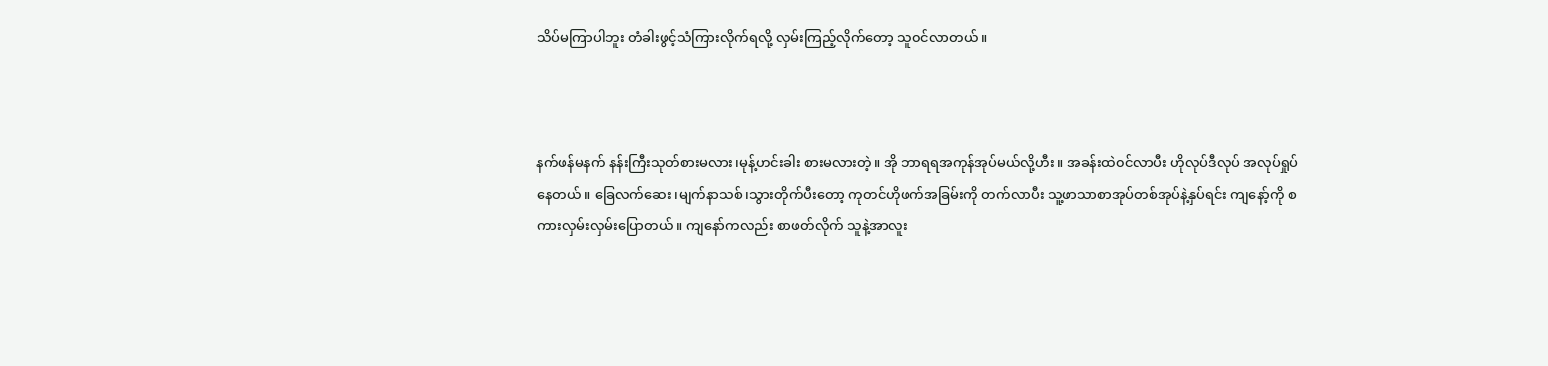သိပ်မကြာပါဘူး တံခါးဖွင့်သံကြားလိုက်ရလို့ လှမ်းကြည့်လိုက်တော့ သူ၀င်လာတယ်။



နက်ဖန်မနက် နန်းကြီးသုတ်စားမလား၊မုန့်ဟင်းခါး စားမလားတဲ့။ အို ဘာရရအကုန်အုပ်မယ်လို့ဟီး။ အခန်းထဲ၀င်လာပီး ဟိုလုပ်ဒီလုပ် အလုပ်ရှုပ်နေတယ်။ ခြေလက်ဆေး၊မျက်နာသစ်၊သွားတိုက်ပီးတော့ ကုတင်ဟိုဖက်အခြမ်းကို တက်လာပီး သူ့ဖာသာစာအုပ်တစ်အုပ်နဲ့နှပ်ရင်း ကျနော့်ကို စကားလှမ်းလှမ်းပြောတယ်။ ကျနော်ကလည်း စာဖတ်လိုက် သူနဲ့အာလူး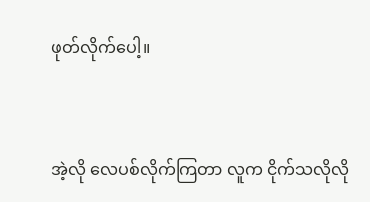ဖုတ်လိုက်ပေါ့။



အဲ့လို လေပစ်လိုက်ကြတာ လူက ငိုက်သလိုလို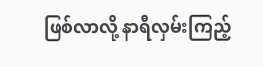ဖြစ်လာလို့ နာရီလှမ်းကြည့်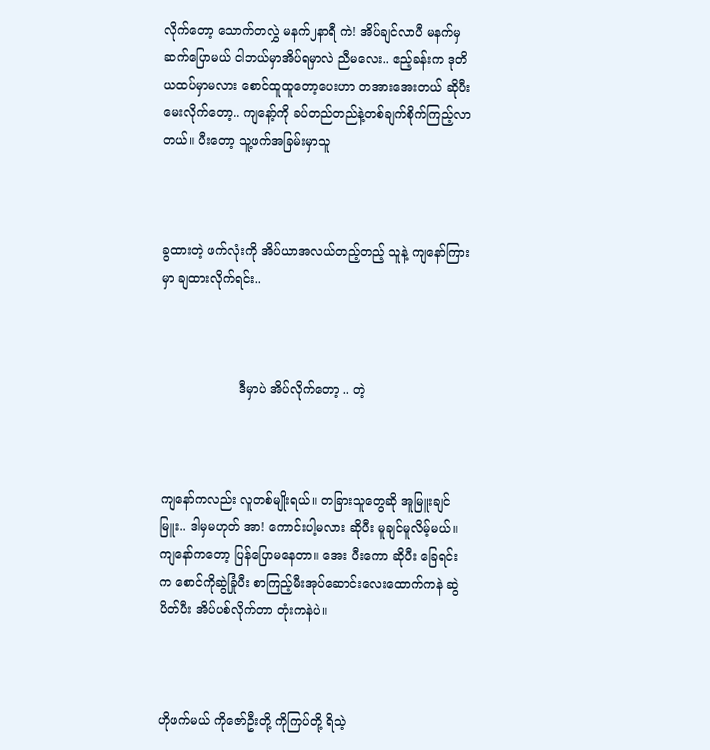လိုက်တော့ သောက်တလွှဲ မနက်၂နာရီ ကဲ! အိပ်ချင်လာပီ မနက်မှဆက်ပြောမယ် ငါဘယ်မှာအိပ်ရမှာလဲ ညီမလေး.. ဧည့်ခန်းက ဒုတိယထပ်မှာမလား စောင်ထူထူတော့ပေးဟာ တအားအေးတယ် ဆိုပီးမေးလိုက်တော့.. ကျနော့်ကို ခပ်တည်တည်နဲ့တစ်ချက်စိုက်ကြည့်လာတယ်။ ပီးတော့ သူ့ဖက်အခြမ်းမှာသူ



ခွထားတဲ့ ဖက်လုံးကို အိပ်ယာအလယ်တည့်တည့် သူနဲ့ ကျနော်ကြားမှာ ချထားလိုက်ရင်း..



                    ဒီမှာပဲ အိပ်လိုက်တော့ .. တဲ့



ကျနော်ကလည်း လူတစ်မျိုးရယ်။ တခြားသူတွေဆို အူမြူးချင်မြူး.. ဒါမှမဟုတ် အာ! ကောင်းပါ့မလား ဆိုပီး မူချင်မူလိမ့်မယ်။ ကျနော်ကတော့ ပြန်ပြောမနေတာ။ အေး ပီးကော ဆိုပီး ခြေရင်းက စောင်ကိုဆွဲခြုံပီး စာကြည့်မီးအုပ်ဆောင်းလေးထောက်ကနဲ ဆွဲပိတ်ပီး အိပ်ပစ်လိုက်တာ တုံးကနဲပဲ။



ဟိုဖက်မယ် ကိုဇော်ဦးတို့ ကိုကြပ်တို့ ရိသဲ့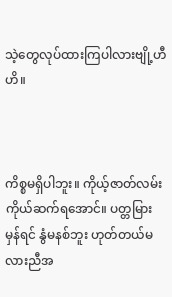သဲ့တွေလုပ်ထားကြပါလားဗျို့ဟီဟိ။



ကိစ္စမရှိပါဘူး။ ကိုယ့်ဇာတ်လမ်းကိုယ်ဆက်ရအောင်။ ပတ္တမြားမှန်ရင် နွံမနစ်ဘူး ဟုတ်တယ်မလားညီအ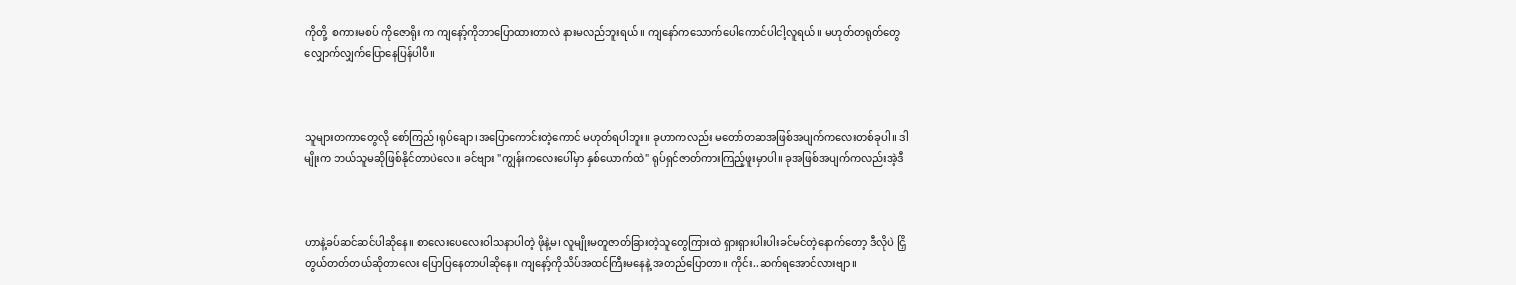ကိုတို့  စကားမစပ် ကိုဇောရိုး က ကျနော့်ကိုဘာပြောထားတာလဲ နားမလည်ဘူးရယ်။ ကျနော်ကသောက်ပေါကောင်ပါငါ့လူရယ်။ မဟုတ်တရုတ်တွေလျှောက်လျှက်ပြောနေပြန်ပါပီ။



သူများတကာတွေလို စော်ကြည်၊ရုပ်ချော၊အပြောကောင်းတဲ့ကောင် မဟုတ်ရပါဘူး။ ခုဟာကလည်း မတော်တဆအဖြစ်အပျက်ကလေးတစ်ခုပါ။ ဒါမျိုးက ဘယ်သူမဆိုဖြစ်နိုင်တာပဲလေ။ ခင်ဗျား "ကျွန်းကလေးပေါ်မှာ နှစ်ယောက်ထဲ" ရုပ်ရှင်ဇာတ်ကားကြည့်ဖူးမှာပါ။ ခုအဖြစ်အပျက်ကလည်းအဲ့ဒီ



ဟာနဲ့ခပ်ဆင်ဆင်ပါဆိုနေ။ စာလေးပေလေးဝါသနာပါတဲ့ ဖိုနဲ့မ၊ လူမျိုးမတူဇာတ်ခြားတဲ့သူတွေကြားထဲ ရှားရှားပါးပါးခင်မင်တဲ့နောက်တော့ ဒီလိုပဲ ငြှိတွယ်တတ်တယ်ဆိုတာလေး ပြောပြနေတာပါဆိုနေ။ ကျနော့်ကိုသိပ်အထင်ကြီးမနေနဲ့ အတည်ပြောတာ။ ကိုင်း..ဆက်ရအောင်လားဗျာ။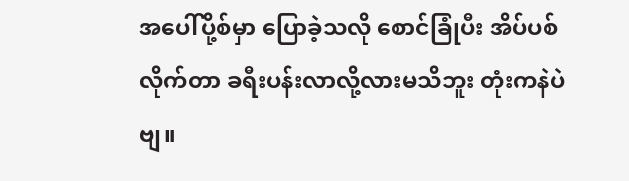အပေါ်ပို့စ်မှာ ပြောခဲ့သလို စောင်ခြုံပီး အိပ်ပစ်လိုက်တာ ခရီးပန်းလာလို့လားမသိဘူး တုံးကနဲပဲဗျ။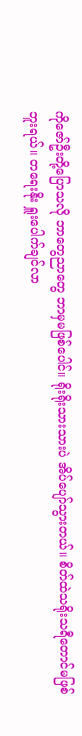ကိုဇော်ဦးတို့ပြောသလို ဘာတွေညာတွေ ဘာမှမဖြစ်ပေါင်။ ရိုးရိုးသားသားပဲ အိပ်ပျော်သွားတယ်။ စိတ်ထဲသရိုးသရီတောင်မဖြစ်ဘူးရယ်။ တရေးနိုး ရှူးပေါက်ချင်လာ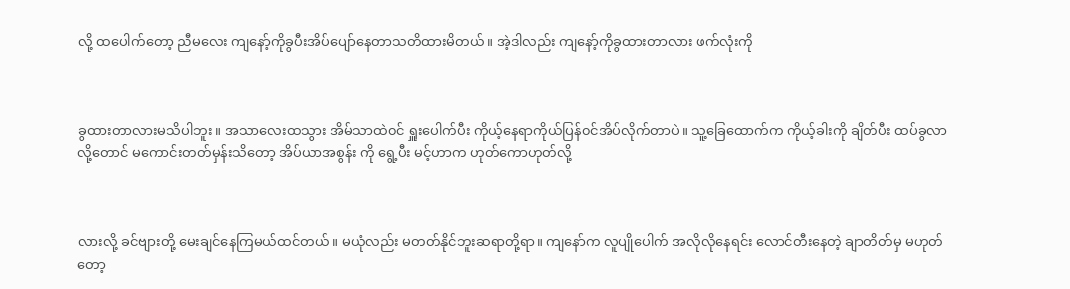လို့ ထပေါက်တော့ ညီမလေး ကျနော့်ကိုခွပီးအိပ်ပျော်နေတာသတိထားမိတယ်။ အဲ့ဒါလည်း ကျနော့်ကိုခွထားတာလား ဖက်လုံးကို



ခွထားတာလားမသိပါဘူး။ အသာလေးထသွား အိမ်သာထဲ၀င် ရှူးပေါက်ပီး ကိုယ့်နေရာကိုယ်ပြန်၀င်အိပ်လိုက်တာပဲ။ သူ့ခြေထောက်က ကိုယ့်ခါးကို ချိတ်ပီး ထပ်ခွလာလို့တောင် မကောင်းတတ်မှန်းသိတော့ အိပ်ယာအစွန်း ကို ရွေ့ပီး မင့်ဟာက ဟုတ်ကောဟုတ်လို့



လားလို့ ခင်ဗျားတို့ မေးချင်နေကြမယ်ထင်တယ်။ မယုံလည်း မတတ်နိုင်ဘူးဆရာတို့ရာ။ ကျနော်က လူပျိုပေါက် အလိုလိုနေရင်း လောင်တီးနေတဲ့ ချာတိတ်မှ မဟုတ်တော့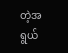တဲ့အရွယ်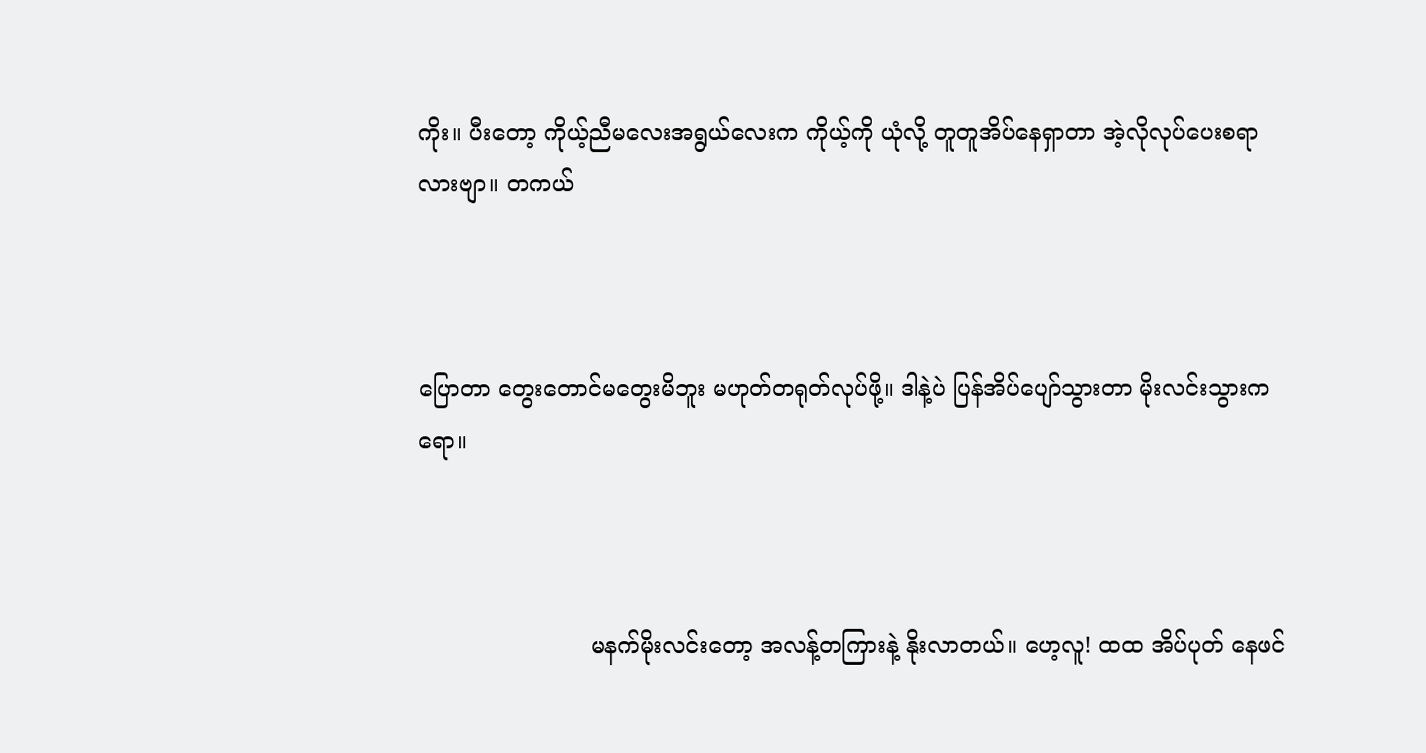ကိုး။ ပီးတော့ ကိုယ့်ညီမလေးအရွယ်လေးက ကိုယ့်ကို ယုံလို့ တူတူအိပ်နေရှာတာ အဲ့လိုလုပ်ပေးစရာလားဗျာ။ တကယ်



ပြောတာ တွေးတောင်မတွေးမိဘူး မဟုတ်တရုတ်လုပ်ဖို့။ ဒါနဲ့ပဲ ပြန်အိပ်ပျော်သွားတာ မိုးလင်းသွားကရော။



                        မနက်မိုးလင်းတော့ အလန့်တကြားနဲ့ နိုးလာတယ်။ ဟေ့လူ! ထထ အိပ်ပုတ် နေဖင်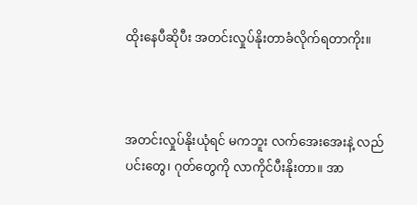ထိုးနေပီဆိုပီး အတင်းလှုပ်နိုးတာခံလိုက်ရတာကိုး။



အတင်းလှုပ်နိုးယုံရင် မကဘူး လက်အေးအေးနဲ့ လည်ပင်းတွေ၊ ဂုတ်တွေကို လာကိုင်ပီးနိုးတာ။ အာ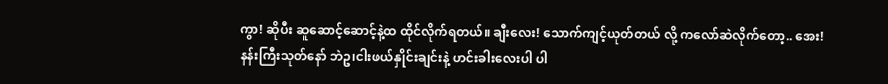ကွာ! ဆိုပီး ဆူဆောင့်ဆောင့်နဲ့ထ ထိုင်လိုက်ရတယ်။ ချီးလေး! သောက်ကျင့်ယုတ်တယ် လို့ ကလော်ဆဲလိုက်တော့.. အေး! နန်းကြီးသုတ်နော် ဘဲဥ၊ငါးဖယ်နှိုင်းချင်းနဲ့ ဟင်းခါးလေးပါ ပါ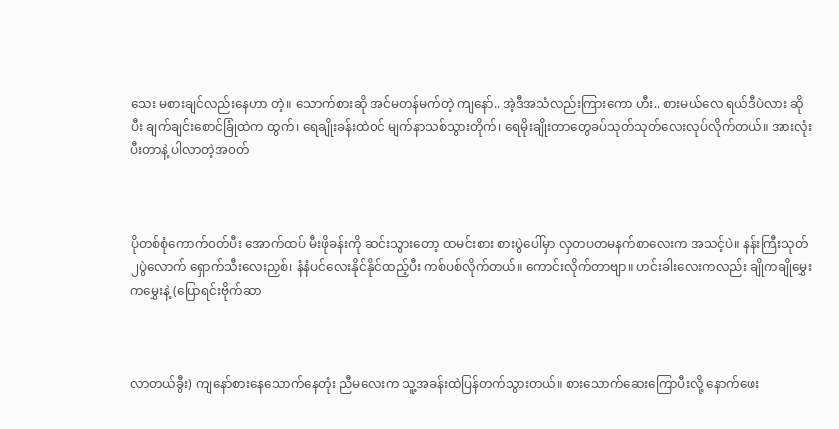သေး မစားချင်လည်းနေဟာ တဲ့။ သောက်စားဆို အင်မတန်မက်တဲ့ ကျနော်.. အဲ့ဒီအသံလည်းကြားကော ဟီး.. စားမယ်လေ ရယ်ဒီပဲလား ဆိုပီး ချက်ချင်းစောင်ခြုံထဲက ထွက်၊ ရေချိုးခန်းထဲ၀င် မျက်နာသစ်သွားတိုက်၊ ရေမိုးချိုးတာတွေခပ်သုတ်သုတ်လေးလုပ်လိုက်တယ်။ အားလုံးပီးတာနဲ့ ပါလာတဲ့အ၀တ်



ပိုတစ်စုံကောက်၀တ်ပီး အောက်ထပ် မီးဖိုခန်းကို ဆင်းသွားတော့ ထမင်းစား စားပွဲပေါ်မှာ လှတပတမနက်စာလေးက အသင့်ပဲ။ နန်းကြီးသုတ်၂ပွဲလောက် ရှောက်သီးလေးညှစ်၊ နံနံပင်လေးနိုင်နိုင်ထည့်ပီး ကစ်ပစ်လိုက်တယ်။ ကောင်းလိုက်တာဗျာ။ ဟင်းခါးလေးကလည်း ချိုကချိုမွှေးကမွှေးနဲ့ (ပြောရင်းဗိုက်ဆာ



လာတယ်ခွီး) ကျနော်စားနေသောက်နေတုံး ညီမလေးက သူ့အခန်းထဲပြန်တက်သွားတယ်။ စားသောက်ဆေးကြောပီးလို့ နောက်ဖေး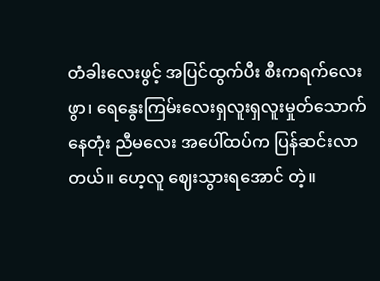တံခါးလေးဖွင့် အပြင်ထွက်ပီး စီးကရက်လေးဖွာ၊ ရေနွေးကြမ်းလေးရှလူးရှလူးမှုတ်သောက်နေတုံး ညီမလေး အပေါ်ထပ်က ပြန်ဆင်းလာတယ်။ ဟေ့လူ ဈေးသွားရအောင် တဲ့။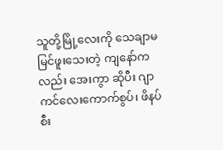သူတို့မြို့လေးကို သေချာမမြင်ဖူးသေးတဲ့ ကျနော်ကလည်း အေးကွာ ဆိုပီး ဂျာကင်လေးကောက်စွပ်၊ ဖိနပ်စီး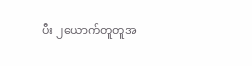ပီး ၂ယောက်တူတူအ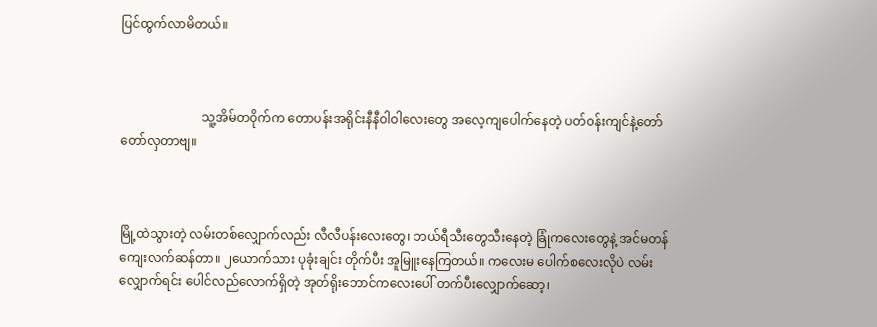ပြင်ထွက်လာမိတယ်။



                          သူ့အိမ်တ၀ိုက်က တောပန်းအရိုင်းနီနီဝါဝါလေးတွေ အလေ့ကျပေါက်နေတဲ့ ပတ်၀န်းကျင်နဲ့တော်တော်လှတာဗျ။



မြို့ထဲသွားတဲ့ လမ်းတစ်လျှောက်လည်း လီလီပန်းလေးတွေ၊ ဘယ်ရီသီးတွေသီးနေတဲ့ ခြုံကလေးတွေနဲ့ အင်မတန်ကျေးလက်ဆန်တာ။ ၂ယောက်သား ပုခုံးချင်း တိုက်ပီး အူမြူးနေကြတယ်။ ကလေးမ ပေါက်စလေးလိုပဲ လမ်းလျှောက်ရင်း ပေါင်လည်လောက်ရှိတဲ့ အုတ်ရိုးဘောင်ကလေးပေါ် တက်ပီးလျှောက်ဆော့၊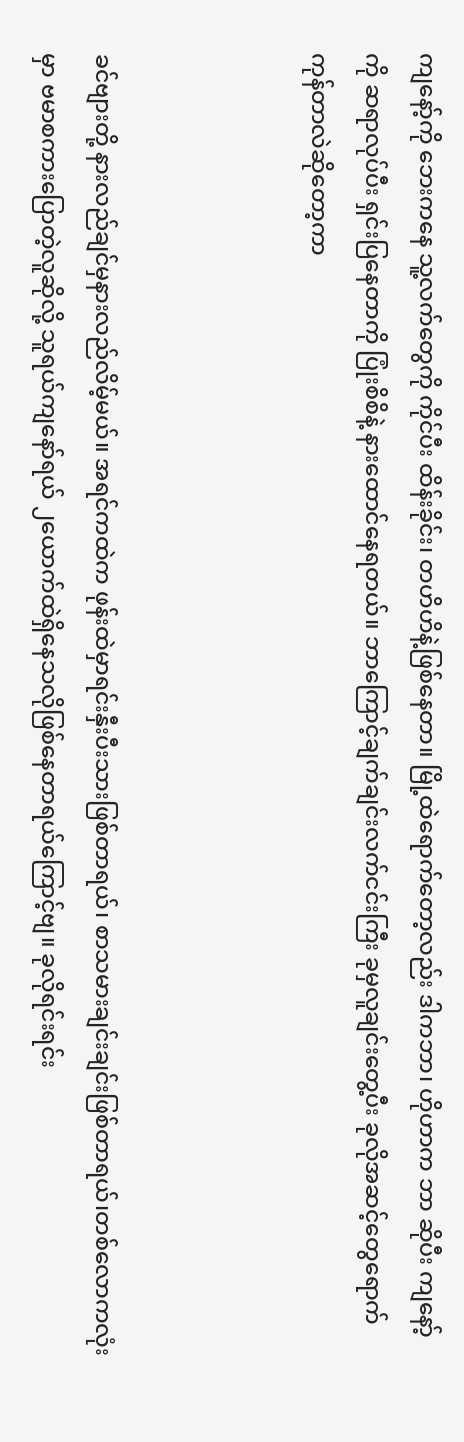ကျနော့်ကို ဘေးကနေ သူ့လက်တွေကို ကိုင်ပီး ထိန်းခိုင်း၊ တဟိဟိနဲ့ဖြစ်နေတာ။ မြို့ထဲရောက်တော့လည်း ဒါကဘာ၊ ဟိုဟာက ဘာ ဆိုပီး ကျနော့်ကို ဆရာလုပ်ပီး ရှင်းပြနေတာကို ပြုံးစိစိနဲ့ နားထောင်နေရတယ်။ ဘာကြောင့်ချက်ချင်းလက်ငင်းကြီး ခုမှလူချင်းတွေ့ပီး ခုလိုအဆင့်တွေရောက်ကုန်တာလဲဆိုတော့ကာ



ခင်ဗျားတို့ နားလည်ချင်မှနားလည်လိမ့်မယ်။ အရင်ကထဲက ဖုန်းထဲမှာရင်းနှီးပီးသားဖြစ်တာရယ်၊ စာသမားချင်းချင်းဖြစ်တာရယ်၊တစ်လောကလုံးမှာ ဗမာစကားပြောတဲ့လူဆိုလို့ သူရယ်ကျနော်ရယ် ၂ယောက်ထဲရှိနေသလိုဖြစ်နေတာရယ်ကြောင့်ဗျ။ ခုလိုရင်းရင်း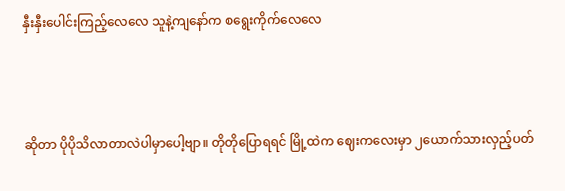နှီးနှီးပေါင်းကြည့်လေလေ သူနဲ့ကျနော်က စရွေးကိုက်လေလေ



ဆိုတာ ပိုပိုသိလာတာလဲပါမှာပေါ့ဗျာ။ တိုတိုပြောရရင် မြို့ထဲက ဈေးကလေးမှာ ၂ယောက်သားလှည့်ပတ်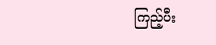ကြည့်ပီး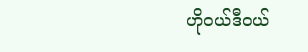ဟို၀ယ်ဒီ၀ယ်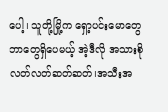ပေါ့၊ သူတို့မြို့က ရှော့ပင်းမောတွေဘာတွေရှိပေမယ့် အဲ့ဒီလို အသားစိုလတ်လတ်ဆတ်ဆတ်၊အသီးအ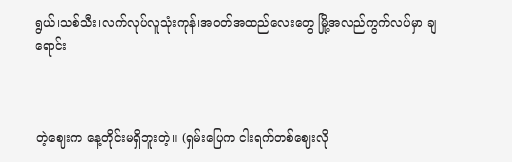ရွယ်၊သစ်သီး၊လက်လုပ်လူသုံးကုန်၊အ၀တ်အထည်လေးတွေ မြို့အလည်ကွက်လပ်မှာ ချရောင်း



တဲ့ဈေးက နေ့တိုင်းမရှိဘူးတဲ့။ (ရှမ်းပြေက ငါးရက်တစ်ဈေးလို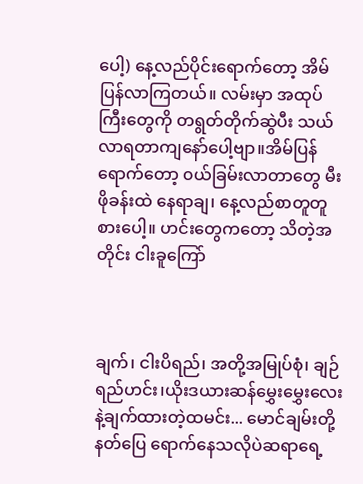ပေါ့) နေ့လည်ပိုင်းရောက်တော့ အိမ်ပြန်လာကြတယ်။ လမ်းမှာ အထုပ်ကြီးတွေကို တရွတ်တိုက်ဆွဲပီး သယ်လာရတာကျနော်ပေါ့ဗျာ။အိမ်ပြန်ရောက်တော့ ၀ယ်ခြမ်းလာတာတွေ မီးဖိုခန်းထဲ နေရာချ၊ နေ့လည်စာတူတူစားပေါ့။ ဟင်းတွေကတော့ သိတဲ့အတိုင်း ငါးခူကြော်



ချက်၊ ငါးပိရည်၊ အတို့အမြုပ်စုံ၊ ချဉ်ရည်ဟင်း၊ယိုးဒယားဆန်မွှေးမွှေးလေးနဲ့ချက်ထားတဲ့ထမင်း... မောင်ချမ်းတို့ နတ်ပြေ ရောက်နေသလိုပဲဆရာရေ့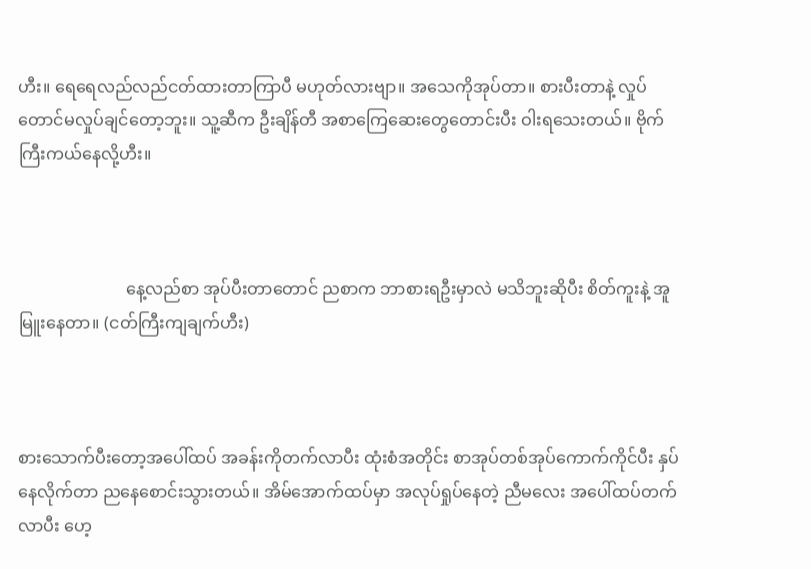ဟီး။ ရေရေလည်လည်ငတ်ထားတာကြာပီ မဟုတ်လားဗျာ။ အသေကိုအုပ်တာ။ စားပီးတာနဲ့ လှုပ်တောင်မလှုပ်ချင်တော့ဘူး။ သူ့ဆီက ဦးချိန်တီ အစာကြေဆေးတွေတောင်းပီး ဝါးရသေးတယ်။ ဗိုက်ကြီးကယ်နေလို့ဟီး။



                          နေ့လည်စာ အုပ်ပီးတာတောင် ညစာက ဘာစားရဦးမှာလဲ မသိဘူးဆိုပီး စိတ်ကူးနဲ့ အူမြူးနေတာ။ (ငတ်ကြီးကျချက်ဟီး)



စားသောက်ပီးတော့အပေါ်ထပ် အခန်းကိုတက်လာပီး ထုံးစံအတိုင်း စာအုပ်တစ်အုပ်ကောက်ကိုင်ပီး နှပ်နေလိုက်တာ ညနေစောင်းသွားတယ်။ အိမ်အောက်ထပ်မှာ အလုပ်ရှုပ်နေတဲ့ ညီမလေး အပေါ်ထပ်တက်လာပီး ဟေ့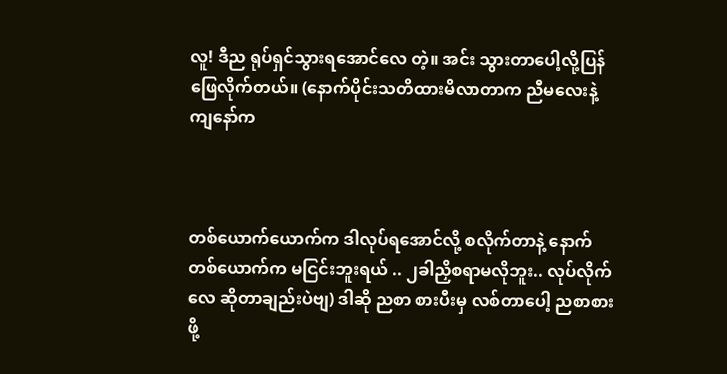လူ! ဒီည ရုပ်ရှင်သွားရအောင်လေ တဲ့။ အင်း သွားတာပေါ့လို့ပြန်ဖြေလိုက်တယ်။ (နောက်ပိုင်းသတိထားမိလာတာက ညီမလေးနဲ့ကျနော်က



တစ်ယောက်ယောက်က ဒါလုပ်ရအောင်လို့ စလိုက်တာနဲ့ နောက်တစ်ယောက်က မငြင်းဘူးရယ် .. ၂ခါညှိစရာမလိုဘူး.. လုပ်လိုက်လေ ဆိုတာချည်းပဲဗျ) ဒါဆို ညစာ စားပီးမှ လစ်တာပေါ့ ညစာစားဖို့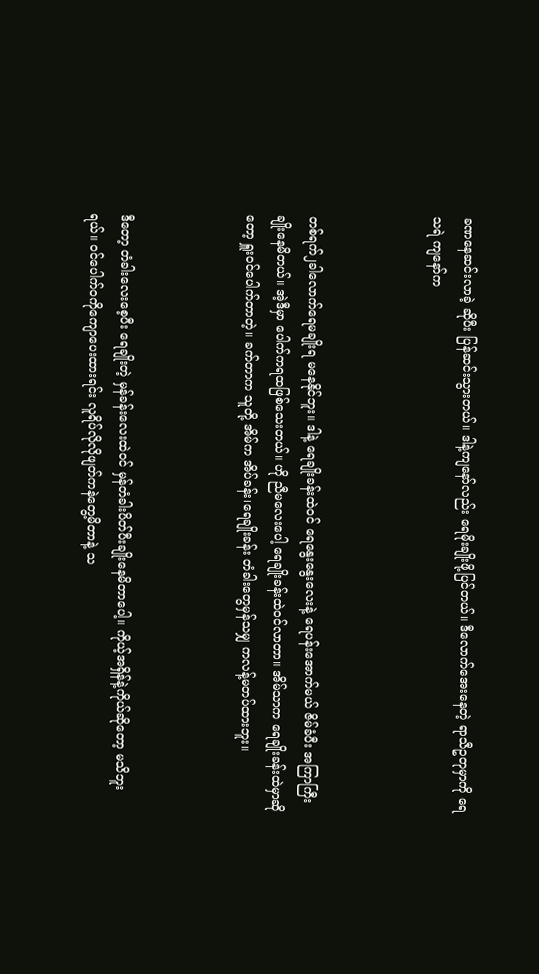ခဏနေဆင်းလာခဲ့ ဆိုပီး ပြန်ဆင်းသွားတယ်။ ဒါနဲ့ကျနော်လည်း ရေမိုးချိုးဖို့ပြင်တယ်။ ဒီလောက်အေးနေတဲ့ ရာသီဥတုမှာကို ရေသရဲ ကျနော်က



တစ်ရက်၂ခါလောက်ရေမချိုးရ မနေနိုင်ဘူး။ ဒါနဲ့ ရေချိုးခန်းထဲ၀င် ရေနွေးနွေးလေးနဲ့ ရေပန်းအောက်မယ် ဇိမ်ခံပီး အကြာကြီးချိုးနေမိတယ်။ အဲ့ဒီမှာ ပေါက်ကရထဖြစ်သေးတယ်။ ဟို ညီမလေးပေါ့ ရေချိုးခန်းထဲ၀င်လာတာ။ အိမ်သာက ရေချိုးခန်းထဲမှာဆိုတော့ ရှူး၀င်ပေါက်တာတဲ့။ ခက်တာက သူတို့ အိမ်က အိပ်ခန်း၊ရေချိုးခန်း တံခါးတွေမှန်သမျှ ကလန့်မတပ်ထားဘူး။



ဒီတော့ တံခါးလေးစေ့ပီး ရေချိုးတဲ့ မှန်ခန်းလေးထဲ၀င် မှန်တံခါးပိတ်ပီးချိုးနေမိတာပေါ့။ ကိုယ့်အရှိန်နဲ့ကိုယ်ဆိုတော့ မသိဘူးရယ်။ ၀င်ပေါက်၀ကိုကျောပေးထားရင်း လူရိပ်လိုလိုဖျတ်ကနဲတွေ့မိတာနဲ့ သ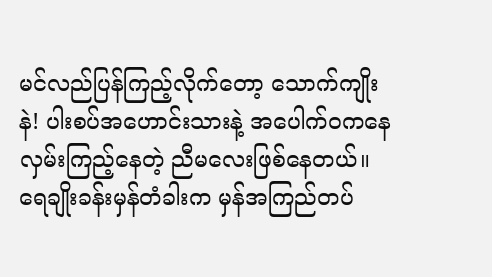မင်လည်ပြန်ကြည့်လိုက်တော့ သောက်ကျိုးနဲ! ပါးစပ်အဟောင်းသားနဲ့ အပေါက်၀ကနေ လှမ်းကြည့်နေတဲ့ ညီမလေးဖြစ်နေတယ်။ ရေချိုးခန်းမှန်တံခါးက မှန်အကြည်တပ်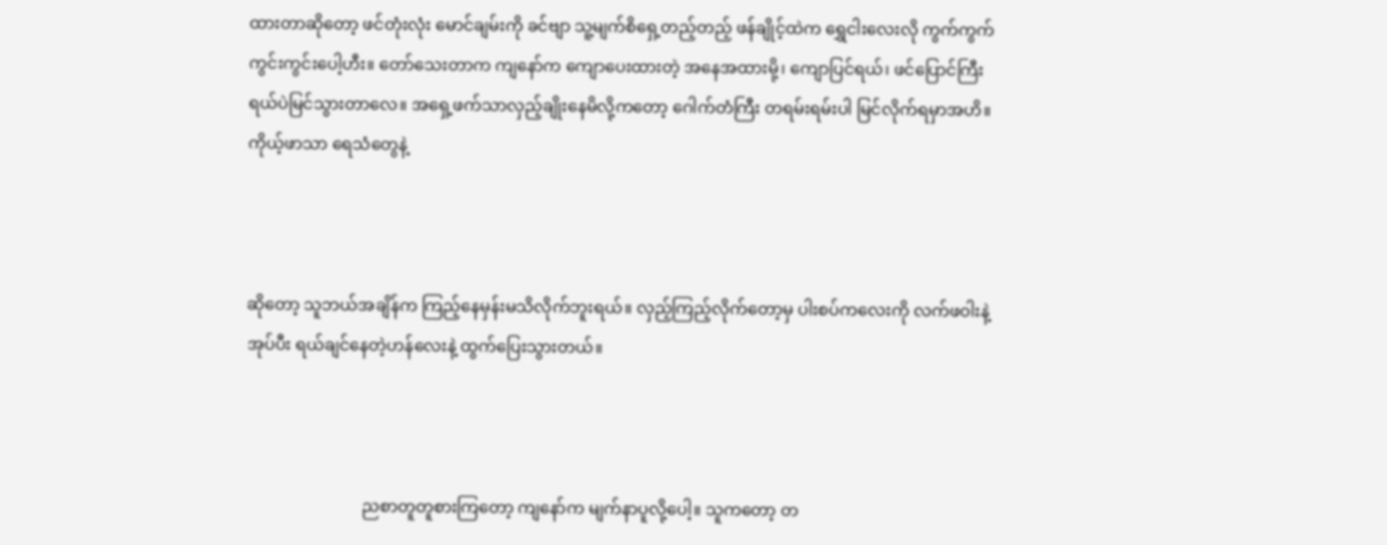ထားတာဆိုတော့ ဖင်တုံးလုံး မောင်ချမ်းကို ခင်ဗျာ သူ့မျက်စိရှေ့တည့်တည့် ဖန်ချိုင့်ထဲက ရွှေငါးလေးလို ကွက်ကွက်ကွင်းကွင်းပေါ့ဟီး။ တော်သေးတာက ကျနော်က ကျောပေးထားတဲ့ အနေအထားမို့၊ ကျောပြင်ရယ်၊ ဖင်ပြောင်ကြီးရယ်ပဲမြင်သွားတာလေ။ အရှေ့ဖက်သာလှည့်ချိုးနေမိလို့ကတော့ ဂေါက်တံကြီး တရမ်းရမ်းပါ မြင်လိုက်ရမှာအဟိ။ ကိုယ့်ဖာသာ ရေသံတွေနဲ့



ဆိုတော့ သူဘယ်အချိန်က ကြည့်နေမှန်းမသိလိုက်ဘူးရယ်။ လှည့်ကြည့်လိုက်တော့မှ ပါးစပ်ကလေးကို လက်ဖဝါးနဲ့အုပ်ပီး ရယ်ချင်နေတဲ့ဟန်လေးနဲ့ ထွက်ပြေးသွားတယ်။



                            ညစာတူတူစားကြတော့ ကျနော်က မျက်နာပူလို့ပေါ့။ သူကတော့ တ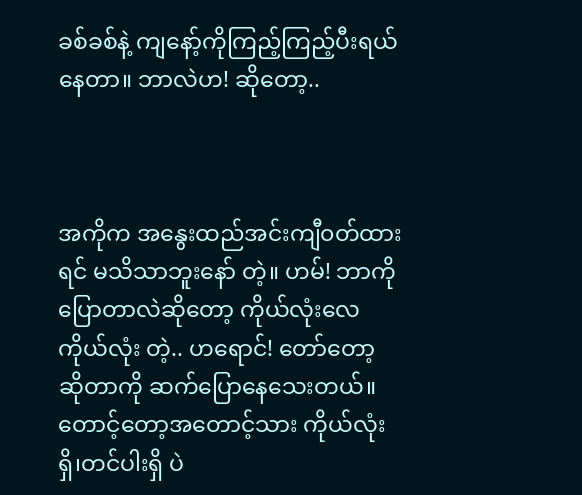ခစ်ခစ်နဲ့ ကျနော့်ကိုကြည့်ကြည့်ပီးရယ်နေတာ။ ဘာလဲဟ! ဆိုတော့..



အကိုက အနွေးထည်အင်းကျီ၀တ်ထားရင် မသိသာဘူးနော် တဲ့။ ဟမ်! ဘာကိုပြောတာလဲဆိုတော့ ကိုယ်လုံးလေ ကိုယ်လုံး တဲ့.. ဟရောင်! တော်တော့ ဆိုတာကို ဆက်ပြောနေသေးတယ်။ တောင့်တော့အတောင့်သား ကိုယ်လုံးရှိ၊တင်ပါးရှိ ပဲ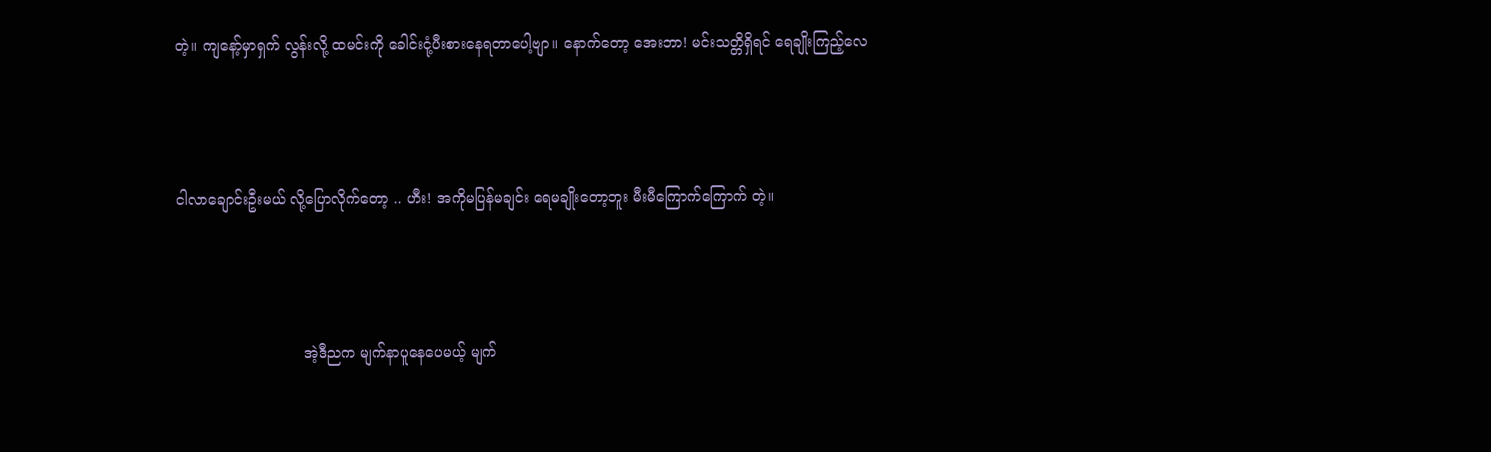တဲ့။ ကျနော့်မှာရှက် လွန်းလို့ ထမင်းကို ခေါင်းငုံ့ပီးစားနေရတာပေါ့ဗျာ။ နောက်တော့ အေးဘာ! မင်းသတ္တိရှိရင် ရေချိုးကြည့်လေ



ငါလာချောင်းဦးမယ် လို့ပြောလိုက်တော့ .. ဟီး! အကိုမပြန်မချင်း ရေမချိုးတော့ဘူး မီးမီကြောက်ကြောက် တဲ့။



                            အဲ့ဒီညက မျက်နာပူနေပေမယ့် မျက်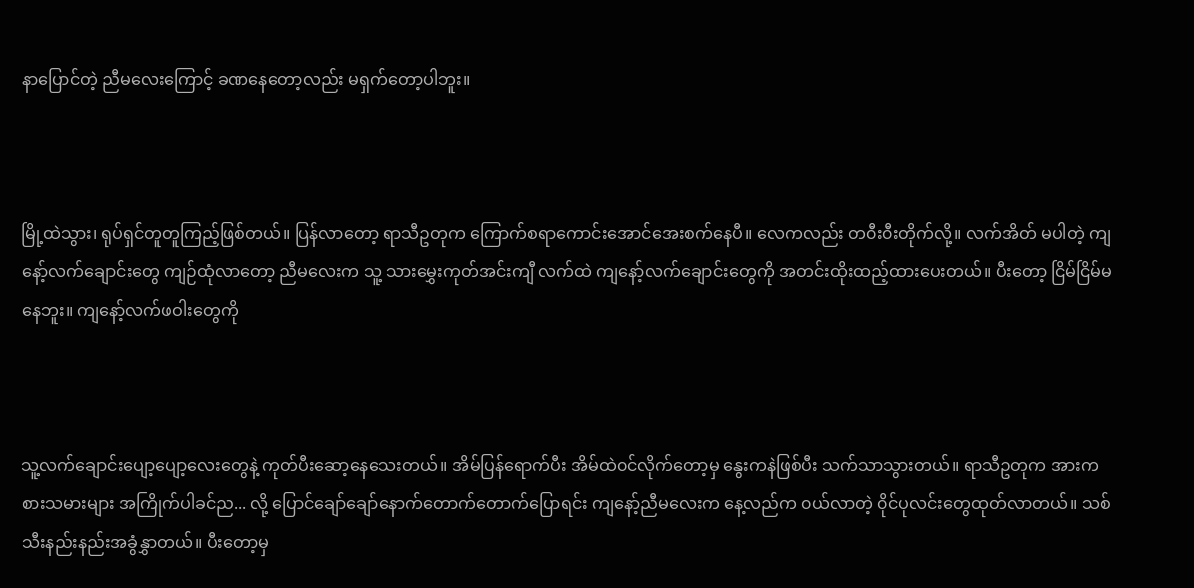နာပြောင်တဲ့ ညီမလေးကြောင့် ခဏနေတော့လည်း မရှက်တော့ပါဘူး။



မြို့ထဲသွား၊ ရုပ်ရှင်တူတူကြည့်ဖြစ်တယ်။ ပြန်လာတော့ ရာသီဥတုက ကြောက်စရာကောင်းအောင်အေးစက်နေပီ။ လေကလည်း တ၀ီး၀ီးတိုက်လို့။ လက်အိတ် မပါတဲ့ ကျနော့်လက်ချောင်းတွေ ကျဉ်ထုံလာတော့ ညီမလေးက သူ့ သားမွှေးကုတ်အင်းကျီ လက်ထဲ ကျနော့်လက်ချောင်းတွေကို အတင်းထိုးထည့်ထားပေးတယ်။ ပီးတော့ ငြိမ်ငြိမ်မနေဘူး။ ကျနော့်လက်ဖဝါးတွေကို



သူ့လက်ချောင်းပျော့ပျော့လေးတွေနဲ့ ကုတ်ပီးဆော့နေသေးတယ်။ အိမ်ပြန်ရောက်ပီး အိမ်ထဲ၀င်လိုက်တော့မှ နွေးကနဲဖြစ်ပီး သက်သာသွားတယ်။ ရာသီဥတုက အားကစားသမားများ အကြိုက်ပါခင်ည... လို့ ပြောင်ချော်ချော်နောက်တောက်တောက်ပြောရင်း ကျနော့်ညီမလေးက နေ့လည်က ၀ယ်လာတဲ့ ၀ိုင်ပုလင်းတွေထုတ်လာတယ်။ သစ်သီးနည်းနည်းအခွံနွှာတယ်။ ပီးတော့မှ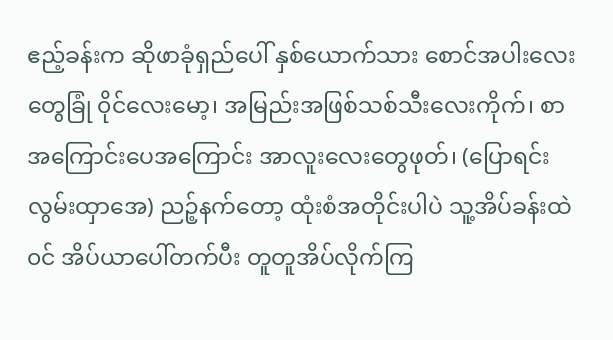ဧည့်ခန်းက ဆိုဖာခုံရှည်ပေါ် နှစ်ယောက်သား စောင်အပါးလေးတွေခြုံ ၀ိုင်လေးမော့၊ အမြည်းအဖြစ်သစ်သီးလေးကိုက်၊ စာအကြောင်းပေအကြောင်း အာလူးလေးတွေဖုတ်၊ (ပြောရင်းလွမ်းထှာအေ) ညဉ့်နက်တော့ ထုံးစံအတိုင်းပါပဲ သူ့အိပ်ခန်းထဲ၀င် အိပ်ယာပေါ်တက်ပီး တူတူအိပ်လိုက်ကြ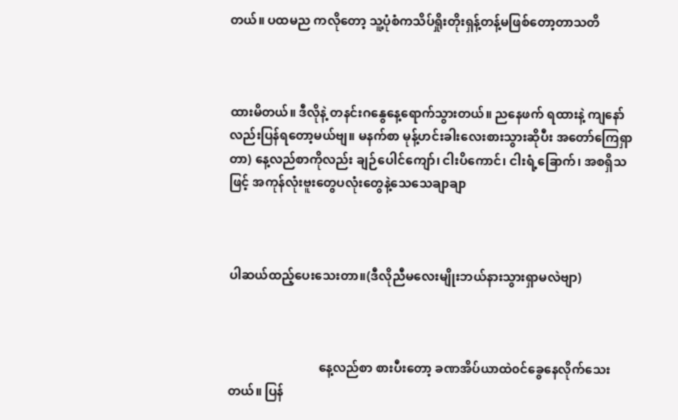တယ်။ ပထမည ကလိုတော့ သူ့ပုံစံကသိပ်ရှိုးတိုးရှန့်တန့်မဖြစ်တော့တာသတိ



ထားမိတယ်။ ဒီလိုနဲ့ တနင်းဂနွေနေ့ရောက်သွားတယ်။ ညနေဖက် ရထားနဲ့ ကျနော်လည်းပြန်ရတော့မယ်ဗျ။ မနက်စာ မုန့်ဟင်းခါးလေးစားသွားဆိုပီး အတော်ကြေရှာတာ) နေ့လည်စာကိုလည်း ချဉ်ပေါင်ကျော်၊ ငါးပိကောင်၊ ငါးရံ့ခြောက်၊ အစရှိသဖြင့် အကုန်လုံးဗူးတွေပလုံးတွေနဲ့သေသေချာချာ



ပါဆယ်ထည့်ပေးသေးတာ။(ဒီလိုညီမလေးမျိုးဘယ်နားသွားရှာမလဲဗျာ)



                             နေ့လည်စာ စားပီးတော့ ခဏအိပ်ယာထဲ၀င်ခွေနေလိုက်သေးတယ်။ ပြန်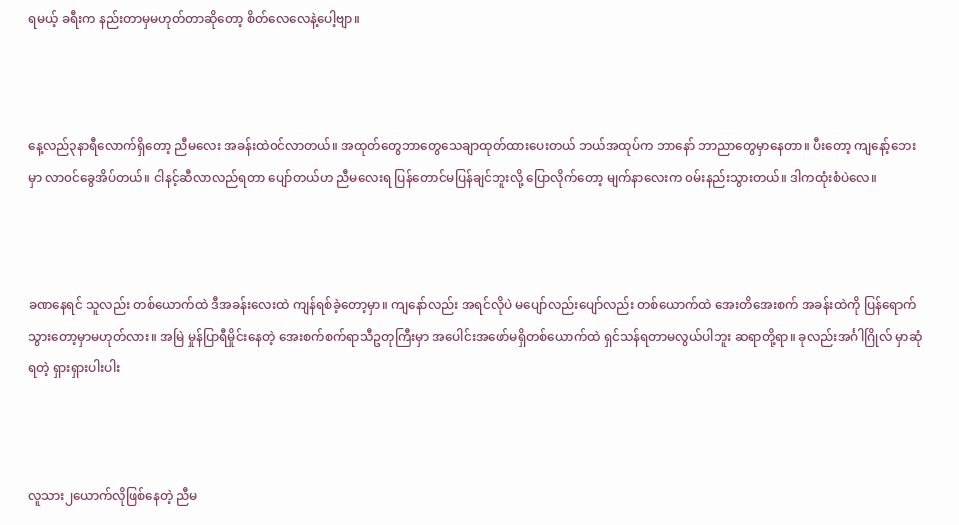ရမယ့် ခရီးက နည်းတာမှမဟုတ်တာဆိုတော့ စိတ်လေလေနဲ့ပေါ့ဗျာ။



နေ့လည်၃နာရီလောက်ရှိတော့ ညီမလေး အခန်းထဲ၀င်လာတယ်။ အထုတ်တွေဘာတွေသေချာထုတ်ထားပေးတယ် ဘယ်အထုပ်က ဘာနော် ဘာညာတွေမှာနေတာ။ ပီးတော့ ကျနော့်ဘေးမှာ လာ၀င်ခွေအိပ်တယ်။ ငါနင့်ဆီလာလည်ရတာ ပျော်တယ်ဟ ညီမလေးရ ပြန်တောင်မပြန်ချင်ဘူးလို့ ပြောလိုက်တော့ မျက်နာလေးက ၀မ်းနည်းသွားတယ်။ ဒါကထုံးစံပဲလေ။



ခဏနေရင် သူလည်း တစ်ယောက်ထဲ ဒီအခန်းလေးထဲ ကျန်ရစ်ခဲ့တော့မှာ။ ကျနော်လည်း အရင်လိုပဲ မပျော်လည်းပျော်လည်း တစ်ယောက်ထဲ အေးတိအေးစက် အခန်းထဲကို ပြန်ရောက်သွားတော့မှာမဟုတ်လား။ အမြဲ မှုန်ပြာရီမှိုင်းနေတဲ့ အေးစက်စက်ရာသီဥတုကြီးမှာ အပေါင်းအဖော်မရှိတစ်ယောက်ထဲ ရှင်သန်ရတာမလွယ်ပါဘူး ဆရာတို့ရာ။ ခုလည်းအင်္ဂါဂြိုလ် မှာဆုံရတဲ့ ရှားရှားပါးပါး



လူသား၂ယောက်လိုဖြစ်နေတဲ့ ညီမ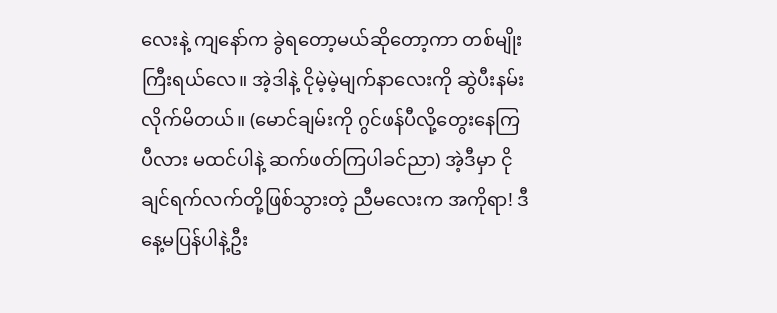လေးနဲ့ ကျနော်က ခွဲရတော့မယ်ဆိုတော့ကာ တစ်မျိုးကြီးရယ်လေ။ အဲ့ဒါနဲ့ ငိုမဲ့မဲ့မျက်နာလေးကို ဆွဲပီးနမ်းလိုက်မိတယ်။ (မောင်ချမ်းကို ဂွင်ဖန်ပီလို့တွေးနေကြပီလား မထင်ပါနဲ့ ဆက်ဖတ်ကြပါခင်ညာ) အဲ့ဒီမှာ ငိုချင်ရက်လက်တို့ဖြစ်သွားတဲ့ ညီမလေးက အကိုရာ! ဒီနေ့မပြန်ပါနဲ့ဦး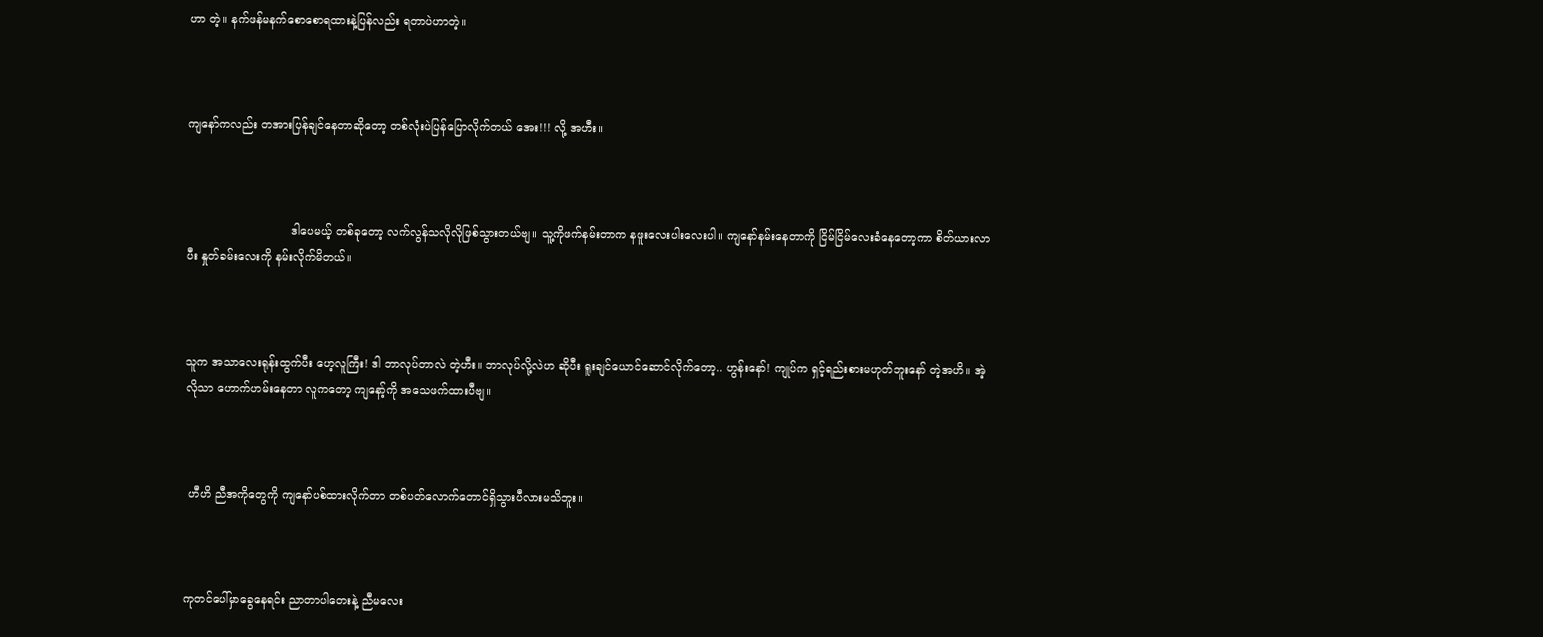ဟာ တဲ့။ နက်ဖန်မနက်စောစောရထားနဲ့ပြန်လည်း ရတာပဲဟာတဲ့။



ကျနော်ကလည်း တအားပြန်ချင်နေတာဆိုတော့ တစ်လုံးပဲပြန်ပြောလိုက်တယ် အေး!!! လို့ အဟီး။



                             ဒါပေမယ့် တစ်ခုတော့ လက်လွန်သလိုလိုဖြစ်သွားတယ်ဗျ။ သူ့ကိုဖက်နမ်းတာက နဖူးလေးပါးလေးပါ။ ကျနော်နမ်းနေတာကို ငြိမ်ငြိမ်လေးခံနေတော့ကာ စိတ်ယားလာပီး နှုတ်ခမ်းလေးကို နမ်းလိုက်မိတယ်။



သူက အသာလေးရုန်းထွက်ပီး ဟေ့လူကြီး! ဒါ ဘာလုပ်တာလဲ တဲ့ဟီး။ ဘာလုပ်လို့လဲဟ ဆိုပီး ရူးချင်ယောင်ဆောင်လိုက်တော့.. ဟွန်းနော်! ကျုပ်က ရှင့်ရည်းစားမဟုတ်ဘူးနော် တဲ့အဟိ။ အဲ့လိုသာ ဟောက်ဟမ်းနေတာ လူကတော့ ကျနော့်ကို အသေဖက်ထားပီဗျ။



 ဟီဟိ ညီအကိုတွေကို ကျနော်ပစ်ထားလိုက်တာ တစ်ပတ်လောက်တောင်ရှိသွားပီလားမသိဘူး။



ကုတင်ပေါ်မှာခွေနေရင်း ညာတာပါတေးနဲ့ ညီမလေး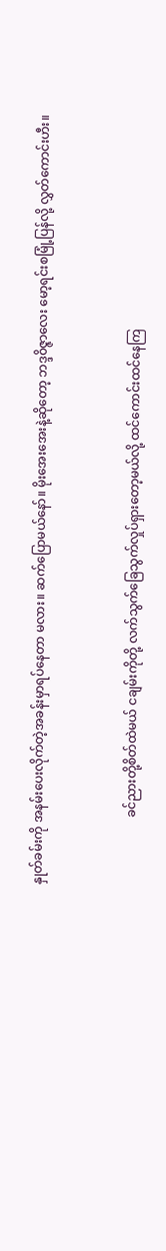နှုတ်ခမ်းကို အနမ်းပေးလိုက်တဲ့အခန်းမှာရပ်နေတာ မလား။ ဆက်ပြောမယ်နော်။ မိုးအေးအေးနဲ့ဆိုတော့ ဘဒ္ဒ၀ိဇ္ဇာလေး မော့ရင်းစမြုံ့ပြန်လို့ လွှတ်ကောင်းဟီး။



                      ခင်ညားတို့စိတ်ထဲမယ် ငချမ်းကိုတို့ လက်သွက်ခြေသွက်လှုပ်ရှားတော့မယ်လို့ ထင်ကောင်းထင်နေကြ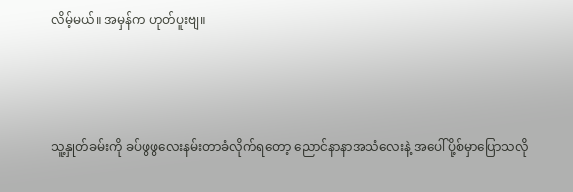လိမ့်မယ်။ အမှန်က ဟုတ်ပူးဗျ။



သူ့နှုတ်ခမ်းကို ခပ်ဖွဖွလေးနမ်းတာခံလိုက်ရတော့ ညောင်နာနာအသံလေးနဲ့ အပေါ်ပို့စ်မှာပြောသလို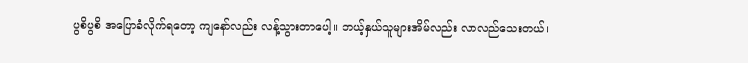ပွစိပွစိ အပြောခံလိုက်ရတော့ ကျနော်လည်း လန့်သွားတာပေါ့။ ဘယ့်နှယ်သူများအိမ်လည်း လာလည်သေးတယ်၊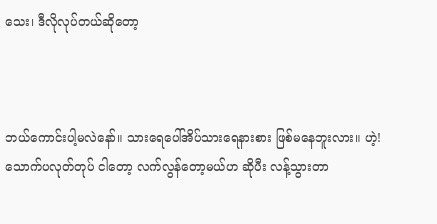သေး၊ ဒီလိုလုပ်တယ်ဆိုတော့



ဘယ်ကောင်းပါ့မလဲနော်။ သားရေပေါ်အိပ်သားရေနားစား ဖြစ်မနေဘူးလား။ ဟဲ့! သောက်ပလုတ်တုပ် ငါတော့ လက်လွန်တော့မယ်ဟ ဆိုပီး လန့်သွားတာ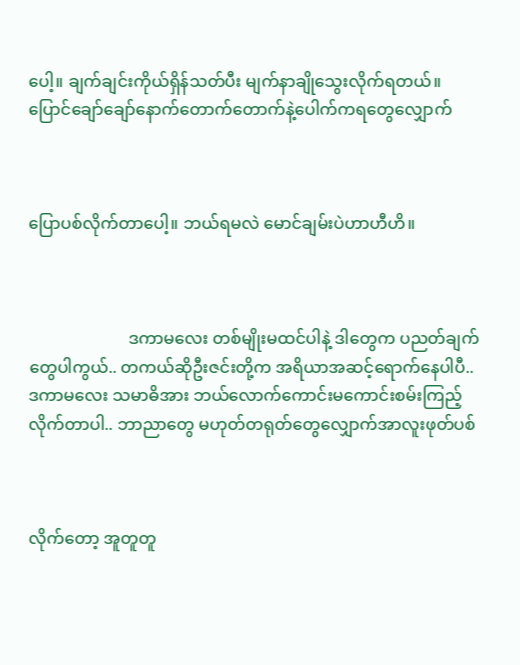ပေါ့။ ချက်ချင်းကိုယ်ရှိန်သတ်ပီး မျက်နာချိုသွေးလိုက်ရတယ်။ ပြောင်ချော်ချော်နောက်တောက်တောက်နဲ့ပေါက်ကရတွေလျှောက်



ပြောပစ်လိုက်တာပေါ့။ ဘယ်ရမလဲ မောင်ချမ်းပဲဟာဟီဟိ။



                        ဒကာမလေး တစ်မျိုးမထင်ပါနဲ့ ဒါတွေက ပညတ်ချက်တွေပါကွယ်.. တကယ်ဆိုဦးဇင်းတို့က အရိယာအဆင့်ရောက်နေပါပီ.. ဒကာမလေး သမာဓိအား ဘယ်လောက်ကောင်းမကောင်းစမ်းကြည့်လိုက်တာပါ.. ဘာညာတွေ မဟုတ်တရုတ်တွေလျှောက်အာလူးဖုတ်ပစ်



လိုက်တော့ အူတူတူ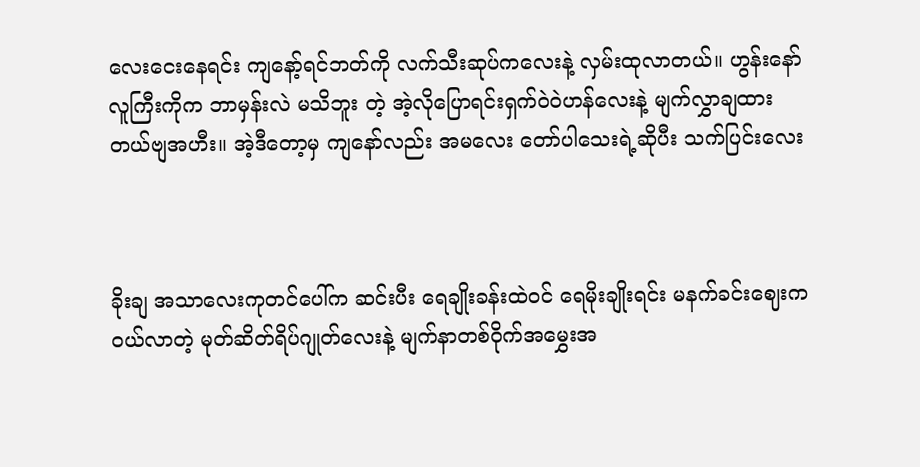လေးငေးနေရင်း ကျနော့်ရင်ဘတ်ကို လက်သီးဆုပ်ကလေးနဲ့ လှမ်းထုလာတယ်။ ဟွန်းနော်လူကြီးကိုက ဘာမှန်းလဲ မသိဘူး တဲ့ အဲ့လိုပြောရင်းရှက်၀ဲ၀ဲဟန်လေးနဲ့ မျက်လွှာချထားတယ်ဗျအဟီး။ အဲ့ဒီတော့မှ ကျနော်လည်း အမလေး တော်ပါသေးရဲ့ဆိုပီး သက်ပြင်းလေး



ခိုးချ အသာလေးကုတင်ပေါ်က ဆင်းပီး ရေချိုးခန်းထဲ၀င် ရေမိုးချိုးရင်း မနက်ခင်းဈေးက၀ယ်လာတဲ့ မုတ်ဆိတ်ရိပ်ဂျုတ်လေးနဲ့ မျက်နာတစ်၀ိုက်အမွှေးအ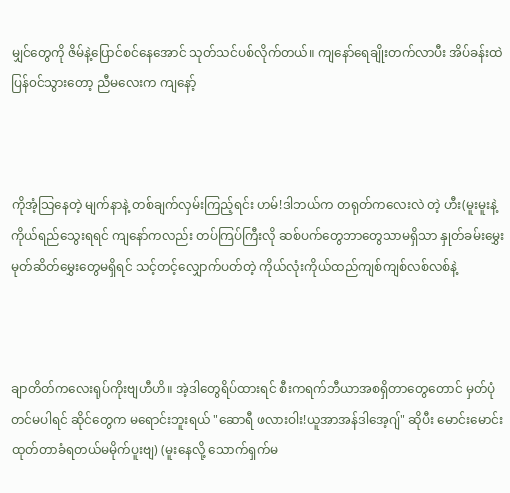မျှင်တွေကို ဇိမ်နဲ့ပြောင်စင်နေအောင် သုတ်သင်ပစ်လိုက်တယ်။ ကျနော်ရေချိုးတက်လာပီး အိပ်ခန်းထဲပြန်၀င်သွားတော့ ညီမလေးက ကျနော့်



ကိုအံ့သြနေတဲ့ မျက်နာနဲ့ တစ်ချက်လှမ်းကြည့်ရင်း ဟမ်!ဒါဘယ်က တရုတ်ကလေးလဲ တဲ့ ဟီး(မူးမူးနဲ့ကိုယ်ရည်သွေးရရင် ကျနော်ကလည်း တပ်ကြပ်ကြီးလို ဆစ်ပက်တွေဘာတွေသာမရှိသာ နှုတ်ခမ်းမွှေးမုတ်ဆိတ်မွှေးတွေမရှိရင် သင့်တင့်လျှောက်ပတ်တဲ့ ကိုယ်လုံးကိုယ်ထည်ကျစ်ကျစ်လစ်လစ်နဲ့



ချာတိတ်ကလေးရုပ်ကိုးဗျဟီဟိ။ အဲ့ဒါတွေရိပ်ထားရင် စီးကရက်ဘီယာအစရှိတာတွေတောင် မှတ်ပုံတင်မပါရင် ဆိုင်တွေက မရောင်းဘူးရယ် "ဆောရီ ဖလားဝါး!ယူအာအန်ဒါအေ့ဂျ်" ဆိုပီး မောင်းမောင်းထုတ်တာခံရတယ်မမိုက်ပူးဗျ) (မူးနေလို့ သောက်ရှက်မ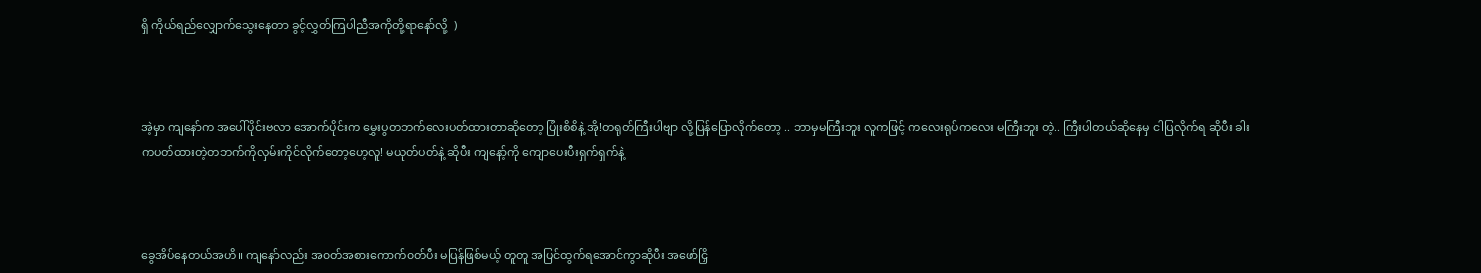ရှိ ကိုယ်ရည်လျှောက်သွေးနေတာ ခွင့်လွှတ်ကြပါညီအကိုတို့ရာနော်လို့  )



အဲ့မှာ ကျနော်က အပေါ်ပိုင်းဗလာ အောက်ပိုင်းက မွှေးပွတဘက်လေးပတ်ထားတာဆိုတော့ ပြုံးစိစိနဲ့ အို!တရုတ်ကြီးပါဗျာ လို့ပြန်ပြောလိုက်တော့ .. ဘာမှမကြီးဘူး လူကဖြင့် ကလေးရုပ်ကလေး မကြီးဘူး တဲ့.. ကြီးပါတယ်ဆိုနေမှ ငါပြလိုက်ရ ဆိုပီး ခါးကပတ်ထားတဲ့တဘက်ကိုလှမ်းကိုင်လိုက်တော့ဟေ့လူ! မယုတ်ပတ်နဲ့ ဆိုပီး ကျနော့်ကို ကျောပေးပီးရှက်ရှက်နဲ့



ခွေအိပ်နေတယ်အဟိ။ ကျနော်လည်း အ၀တ်အစားကောက်၀တ်ပီး မပြန်ဖြစ်မယ့် တူတူ အပြင်ထွက်ရအောင်ကွာဆိုပီး အဖော်ငြှိ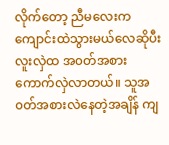လိုက်တော့ ညီမလေးက ကျောင်းထဲသွားမယ်လေဆိုပီး လူးလှဲထ အ၀တ်အစားကောက်လှဲလာတယ်။ သူအ၀တ်အစားလဲနေတဲ့အချိန် ကျ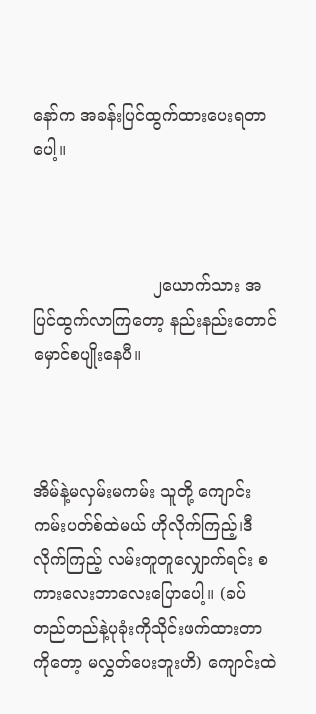နော်က အခန်းပြင်ထွက်ထားပေးရတာပေါ့။



                       ၂ယောက်သား အပြင်ထွက်လာကြတော့ နည်းနည်းတောင်မှောင်စပျိုးနေပီ။



အိမ်နဲ့မလှမ်းမကမ်း သူတို့ ကျောင်း ကမ်းပတ်စ်ထဲမယ် ဟိုလိုက်ကြည့်၊ဒီလိုက်ကြည့် လမ်းတူတူလျှောက်ရင်း စကားလေးဘာလေးပြောပေါ့။ (ခပ်တည်တည်နဲ့ပုခုံးကိုသိုင်းဖက်ထားတာကိုတော့ မလွှတ်ပေးဘူးဟိ) ကျောင်းထဲ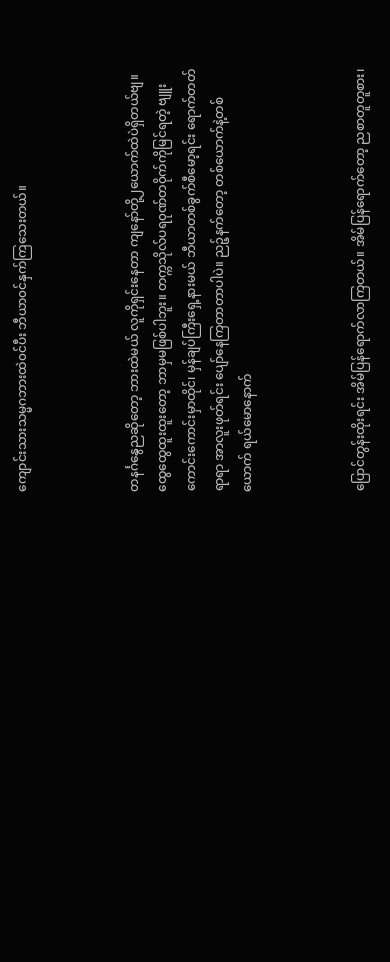ကျောင်းသားသမ္မဂဘားထဲ၀င်ပီး ဘီယာ၀င်နှက်ကြသေးတယ်။



တနင်္ဂနွေညဆိုတော့ ဘားထဲမယ် လူကိုရှင်းနေတာ ကျနော်တို့၂ယောက်ထဲပဲရှိတယ်ဗျ။ ထွေထွေထူးထူးတော့ ဘာမှမဖြစ်ပါဘူး။ တက္ကသိုလ်ပရ၀ုဏ်တ၀ိုက်ကိုမြင်ရတဲ့ ဗျူးကောင်းကောင်းမှာထိုင်၊ မှန်ချပ်ကြီးရှေ့နားမယ် ဘီယာတစ်ခွက်စီမော့ရင်း ရောက်တတ်ရာရာ အာလူးဖုတ်ရင်း ပျော်နေကြတာတာပါပဲ။ ညဉ့်နက်တော့ တစ်ယောက်နဲ့တစ်ယောက် ရယ်မောနောက်



ပြောင်တွန်းထိုးရင်း အိမ်ပြန်ရောက်လာကြတယ်။ အိမ်ပြန်ရောက်တော့ ညစာတူတူစား၊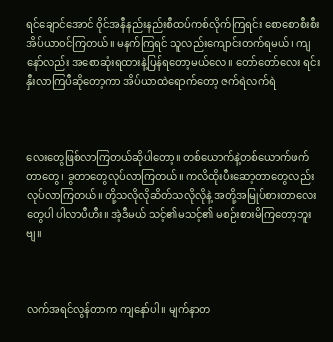ရင်ချောင်အောင် ၀ိုင်အနီနည်းနည်းစီထပ်ကစ်လိုက်ကြရင်း စောစောစီးစီးအိပ်ယာ၀င်ကြတယ်။ မနက်ကြရင် သူလည်းကျောင်းတက်ရမယ်၊ ကျနော်လည်း အစောဆုံးရထားနဲ့ပြန်ရတော့မယ်လေ။ တော်တော်လေး ရင်းနှီးလာကြပီဆိုတော့ကာ အိပ်ယာထဲရောက်တော့ ဇက်ရဲလက်ရဲ



လေးတွေဖြစ်လာကြတယ်ဆိုပါတော့။ တစ်ယောက်နဲ့တစ်ယောက်ဖက်တာတွေ၊ ခွတာတွေလုပ်လာကြတယ်။ ကလိထိုးပီးဆော့တာတွေလည်းလုပ်လာကြတယ်။ တို့သလိုလိုဆိတ်သလိုလိုနဲ့ အတို့အမြုပ်စားတာလေးတွေပါ ပါလာပီဟီး။ အဲ့ဒီမယ် သင့်၏မသင့်၏ မစဉ်းစားမိကြတော့ဘူးဗျ။



လက်အရင်လွန်တာက ကျနော်ပါ။ မျက်နာတ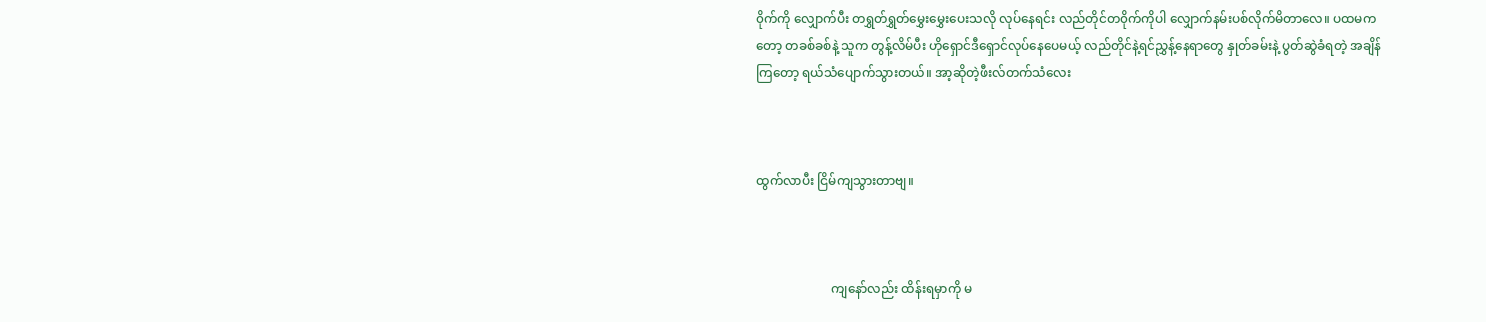၀ိုက်ကို လျှောက်ပီး တရွှတ်ရွှတ်မွှေးမွှေးပေးသလို လုပ်နေရင်း လည်တိုင်တ၀ိုက်ကိုပါ လျှောက်နမ်းပစ်လိုက်မိတာလေ။ ပထမကတော့ တခစ်ခစ်နဲ့ သူက တွန့်လိမ်ပီး ဟိုရှောင်ဒီရှောင်လုပ်နေပေမယ့် လည်တိုင်နဲ့ရင်ညွှန့်နေရာတွေ နှုတ်ခမ်းနဲ့ ပွတ်ဆွဲခံရတဲ့ အချိန်ကြတော့ ရယ်သံပျောက်သွားတယ်။ အာ့ဆိုတဲ့ဖီးလ်တက်သံလေး



ထွက်လာပီး ငြိမ်ကျသွားတာဗျ။



                        ကျနော်လည်း ထိန်းရမှာကို မ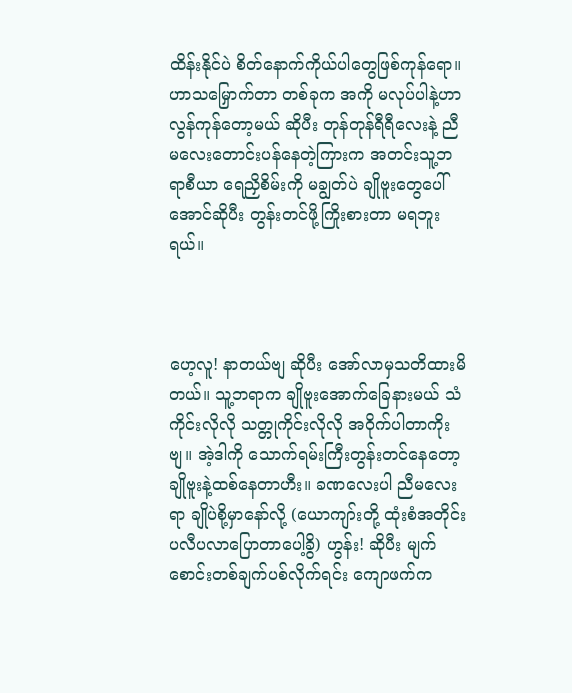ထိန်းနိုင်ပဲ စိတ်နောက်ကိုယ်ပါတွေဖြစ်ကုန်ရော။ ဟာသမြှောက်တာ တစ်ခုက အကို မလုပ်ပါနဲ့ဟာ လွန်ကုန်တော့မယ် ဆိုပီး တုန်တုန်ရီရီလေးနဲ့ ညီမလေးတောင်းပန်နေတဲ့ကြားက အတင်းသူ့ဘရာစီယာ ရေညှိစိမ်းကို မချွတ်ပဲ ချိုဗူးတွေပေါ်အောင်ဆိုပီး တွန်းတင်ဖို့ကြိုးစားတာ မရဘူးရယ်။



ဟေ့လူ! နာတယ်ဗျ ဆိုပီး အော်လာမှသတိထားမိတယ်။ သူ့ဘရာက ချိုဗူးအောက်ခြေနားမယ် သံကိုင်းလိုလို သတ္တုကိုင်းလိုလို အ၀ိုက်ပါတာကိုးဗျ။ အဲ့ဒါကို သောက်ရမ်းကြီးတွန်းတင်နေတော့ ချိုဗူးနဲ့ထစ်နေတာဟီး။ ခဏလေးပါ ညီမလေးရာ ချိုပဲစို့မှာနော်လို့ (ယောကျာ်းတို့ ထုံးစံအတိုင်း ပလီပလာပြောတာပေါ့ခွိ) ဟွန်း! ဆိုပီး မျက်စောင်းတစ်ချက်ပစ်လိုက်ရင်း ကျောဖက်က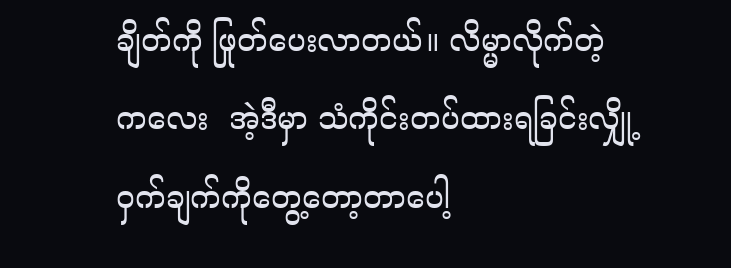ချိတ်ကို ဖြုတ်ပေးလာတယ်။ လိမ္မာလိုက်တဲ့ ကလေး  အဲ့ဒီမှာ သံကိုင်းတပ်ထားရခြင်းလျှို့၀ှက်ချက်ကိုတွေ့တော့တာပေါ့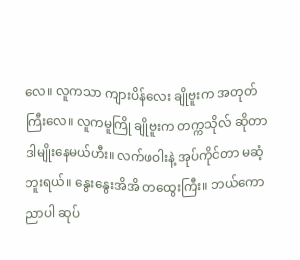လေ။ လူကသာ ကျားပိန်လေး ချိုဗူးက အတုတ်ကြီးလေ။ လူကမူကြို ချိုဗူးက တက္ကသိုလ် ဆိုတာ ဒါမျိုးနေမယ်ဟီး။ လက်ဖဝါးနဲ့ အုပ်ကိုင်တာ မဆံ့ဘူးရယ်။ နွေးနွေးအိအိ တထွေးကြီး။ ဘယ်ကောညာပါ ဆုပ်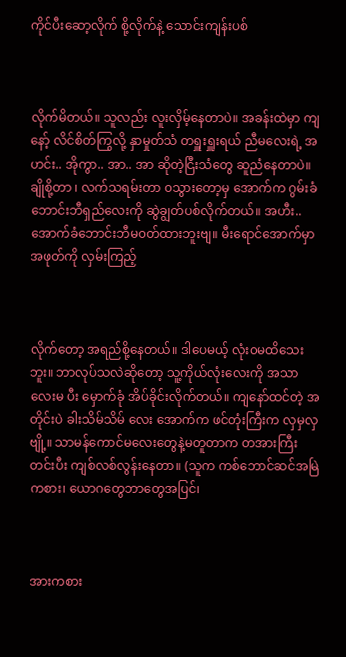ကိုင်ပီးဆော့လိုက် စို့လိုက်နဲ့ သောင်းကျန်းပစ်



လိုက်မိတယ်။ သူလည်း လူးလှိမ့်နေတာပဲ။ အခန်းထဲမှာ ကျနော့် လိင်စိတ်ကြွလို့ နှာမှုတ်သံ တရှူးရှူးရယ် ညီမလေးရဲ့ အဟင်း.. အိုကွာ.. အာ.. အာ ဆိုတဲ့ငြီးသံတွေ ဆူညံနေတာပဲ။ ချိုစို့တာ ၊ လက်သရမ်းတာ ၀သွားတော့မှ အောက်က ဂွမ်းခံဘောင်းဘီရှည်လေးကို ဆွဲချွတ်ပစ်လိုက်တယ်။ အဟီး.. အောက်ခံဘောင်းဘီမ၀တ်ထားဘူးဗျ။ မီးရောင်အောက်မှာ အဖုတ်ကို လှမ်းကြည့်



လိုက်တော့ အရည်စို့နေတယ်။ ဒါပေမယ့် လုံး၀မထိသေးဘူး။ ဘာလုပ်သလဲဆိုတော့ သူ့ကိုယ်လုံးလေးကို အသာလေးမ ပီး မှောက်ခုံ အိပ်ခိုင်းလိုက်တယ်။ ကျနော်ထင်တဲ့ အတိုင်းပဲ ခါးသိမ်သိမ် လေး အောက်က ဖင်တုံးကြီးက လှမှလှဗျို့။ သာမန်ကောင်မလေးတွေနဲ့မတူတာက တအားကြီးတင်းပီး ကျစ်လစ်လွန်းနေတာ။ (သူက ကစ်ဘောင်ဆင်အမြဲကစား၊ ယောဂတွေဘာတွေအပြင်၊



အားကစား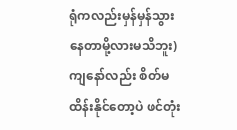ရုံကလည်းမှန်မှန်သွားနေတာမို့လားမသိဘူး) ကျနော်လည်း စိတ်မထိန်းနိုင်တော့ပဲ ဖင်တုံး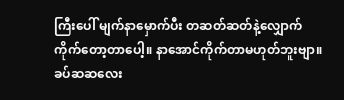ကြီးပေါ် မျက်နာမှောက်ပီး တဆတ်ဆတ်နဲ့လျှောက်ကိုက်တော့တာပေါ့။ နာအောင်ကိုက်တာမဟုတ်ဘူးဗျာ။ ခပ်ဆဆလေး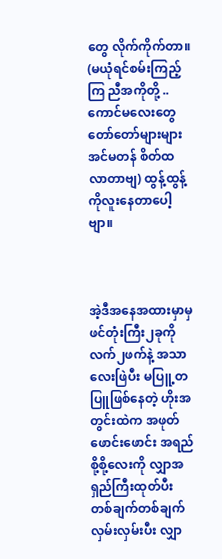တွေ လိုက်ကိုက်တာ။ (မယုံရင်စမ်းကြည့်ကြ ညီအကိုတို့ .. ကောင်မလေးတွေတော်တော်များများ အင်မတန် စိတ်ထလာတာဗျ) ထွန့်ထွန့်ကိုလူးနေတာပေါ့ဗျာ။



အဲ့ဒီအနေအထားမှာမှ ဖင်တုံးကြီး၂ခုကို လက်၂ဖက်နဲ့ အသာလေးဖြဲပီး မပြူ့တပြူဖြစ်နေတဲ့ ဟိုးအတွင်းထဲက အဖုတ်ဖောင်းဖောင်း အရည်စို့စို့လေးကို လျှာအရှည်ကြီးထုတ်ပီး တစ်ချက်တစ်ချက် လှမ်းလှမ်းပီး လျှာ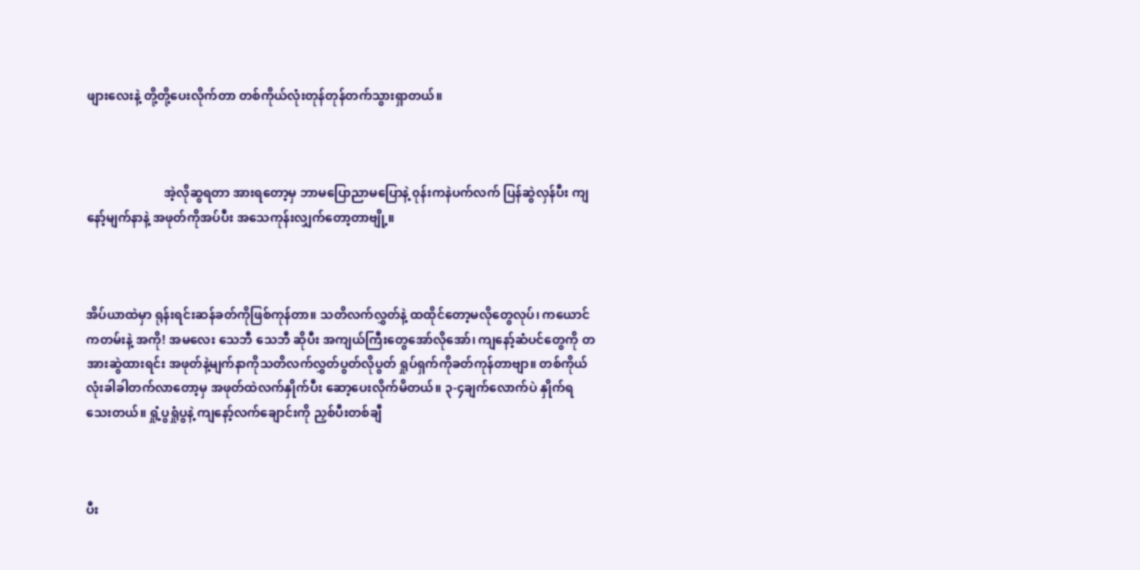ဖျားလေးနဲ့ တို့တို့ပေးလိုက်တာ တစ်ကိုယ်လုံးတုန်တုန်တက်သွားရှာတယ်။



                         အဲ့လိုဆွရတာ အားရတော့မှ ဘာမပြောညာမပြောနဲ့ ၀ုန်းကနဲပက်လက် ပြန်ဆွဲလှန်ပီး ကျနော့်မျက်နာနဲ့ အဖုတ်ကိုအပ်ပီး အသေကုန်းလျှက်တော့တာဗျို့။



အိပ်ယာထဲမှာ ရုန်းရင်းဆန်ခတ်ကိုဖြစ်ကုန်တာ။ သတိလက်လွှတ်နဲ့ ထထိုင်တော့မလိုတွေလုပ်၊ ကယောင်ကတမ်းနဲ့ အကို! အမလေး သေဘီ သေဘီ ဆိုပီး အကျယ်ကြီးတွေအော်လိုအော်၊ ကျနော့်ဆံပင်တွေကို တအားဆွဲထားရင်း အဖုတ်နဲ့မျက်နာကိုသတိလက်လွှတ်ပွတ်လိုပွတ် ရှုပ်ရှက်ကိုခတ်ကုန်တာဗျာ။ တစ်ကိုယ်လုံးခါခါတက်လာတော့မှ အဖုတ်ထဲလက်နှိုက်ပီး ဆော့ပေးလိုက်မိတယ်။ ၃-၄ချက်လောက်ပဲ နှိုက်ရသေးတယ်။ ရှုံ့ပွရှုံပွနဲ့ ကျနော့်လက်ချောင်းကို ညှစ်ပီးတစ်ချီ



ပီး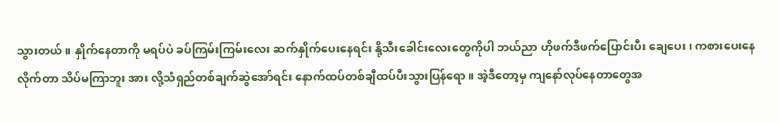သွားတယ်။ နှိုက်နေတာကို မရပ်ပဲ ခပ်ကြမ်းကြမ်းလေး ဆက်နှိုက်ပေးနေရင်း နို့သီးခေါင်းလေးတွေကိုပါ ဘယ်ညာ ဟိုဖက်ဒီဖက်ပြောင်းပီး ချေပေး၊ ကစားပေးနေလိုက်တာ သိပ်မကြာဘူး အား လို့သံရှည်တစ်ချက်ဆွဲအော်ရင်း နောက်ထပ်တစ်ချီထပ်ပီးသွားပြန်ရော။ အဲ့ဒီတော့မှ ကျနော်လုပ်နေတာတွေအ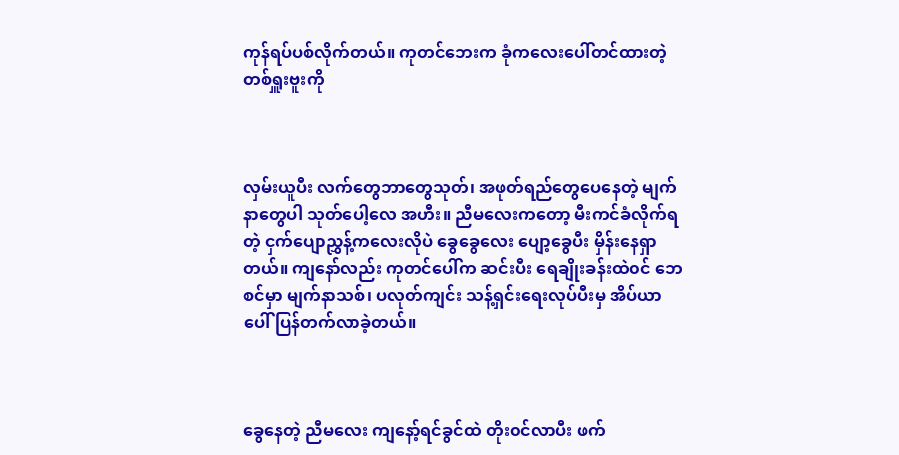ကုန်ရပ်ပစ်လိုက်တယ်။ ကုတင်ဘေးက ခုံကလေးပေါ်တင်ထားတဲ့ တစ်ရှူးဗူးကို



လှမ်းယူပီး လက်တွေဘာတွေသုတ်၊ အဖုတ်ရည်တွေပေနေတဲ့ မျက်နာတွေပါ သုတ်ပေါ့လေ အဟီး။ ညီမလေးကတော့ မီးကင်ခံလိုက်ရတဲ့ ငှက်ပျောညွှန့်ကလေးလိုပဲ ခွေခွေလေး ပျော့ခွေပီး မှိန်းနေရှာတယ်။ ကျနော်လည်း ကုတင်ပေါ်က ဆင်းပီး ရေချိုးခန်းထဲ၀င် ဘေစင်မှာ မျက်နာသစ်၊ ပလုတ်ကျင်း သန့်ရှင်းရေးလုပ်ပီးမှ အိပ်ယာပေါ် ပြန်တက်လာခဲ့တယ်။



ခွေနေတဲ့ ညီမလေး ကျနော့်ရင်ခွင်ထဲ တိုး၀င်လာပီး ဖက်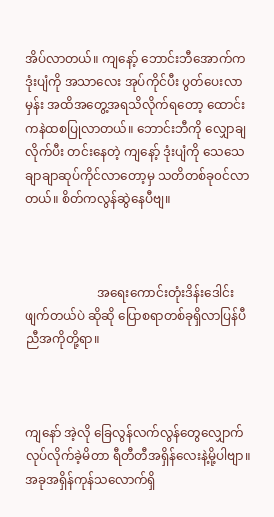အိပ်လာတယ်။ ကျနော့် ဘောင်းဘီအောက်က ဒုံးပျံကို အသာလေး အုပ်ကိုင်ပီး ပွတ်ပေးလာမှန်း အထိအတွေ့အရသိလိုက်ရတော့ ထောင်းကနဲထစပြုလာတယ်။ ဘောင်းဘီကို လျှောချလိုက်ပီး တင်းနေတဲ့ ကျနော့် ဒုံးပျံကို သေသေချာချာဆုပ်ကိုင်လာတော့မှ သတိတစ်ခု၀င်လာတယ်။ စိတ်ကလွန်ဆွဲနေပီဗျ။



                       အရေးကောင်းတုံးဒိန်းဒေါင်းဖျက်တယ်ပဲ ဆိုဆို ပြောစရာတစ်ခုရှိလာပြန်ပီ ညီအကိုတို့ရာ။



ကျနော် အဲ့လို ခြေလွန်လက်လွန်တွေလျှောက်လုပ်လိုက်ခဲ့မိတာ ရီတီတီအရှိန်လေးနဲ့မို့ပါဗျာ။ အခုအရှိန်ကုန်သလောက်ရှိ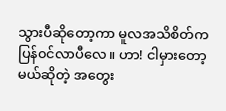သွားပီဆိုတော့ကာ မူလအသိစိတ်က ပြန်၀င်လာပီလေ။ ဟာ! ငါမှားတော့မယ်ဆိုတဲ့ အတွေး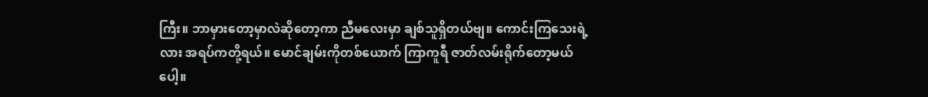ကြီး။ ဘာမှားတော့မှာလဲဆိုတော့ကာ ညီမလေးမှာ ချစ်သူရှိတယ်ဗျ။ ကောင်းကြသေးရဲ့လား အရပ်ကတို့ရယ်။ မောင်ချမ်းကိုတစ်ယောက် ကြာကူရီ ဇာတ်လမ်းရိုက်တော့မယ်ပေါ့။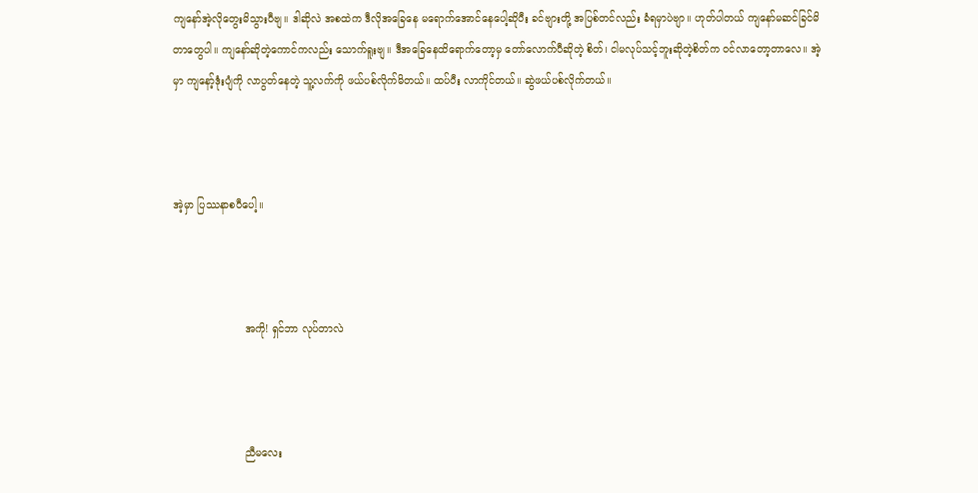ကျနော်အဲ့လိုတွေးမိသွားပီဗျ။ ဒါဆိုလဲ အစထဲက ဒီလိုအခြေနေ မရောက်အောင်နေပေါ့ဆိုပီး ခင်ဗျားတို့ အပြစ်တင်လည်း ခံရမှာပဲဗျာ။ ဟုတ်ပါတယ် ကျနော်မဆင်ခြင်မိတာတွေပါ။ ကျနော်ဆိုတဲ့ကောင်ကလည်း သောက်ရူးဗျ။ ဒီအခြေနေထိရောက်တော့မှ တော်လောက်ပီဆိုတဲ့ စိတ်၊ ငါမလုပ်သင့်ဘူးဆိုတဲ့စိတ်က ၀င်လာတော့တာလေ။ အဲ့မှာ ကျနော့်ဒုံးပျံကို လာပွတ်နေတဲ့ သူ့လက်ကို ဖယ်ပစ်လိုက်မိတယ်။ ထပ်ပီး လာကိုင်တယ်။ ဆွဲဖယ်ပစ်လိုက်တယ်။



အဲ့မှာ ပြဿနာစပီပေါ့။



                      အကို! ရှင်ဘာ လုပ်တာလဲ



                      ညီမလေး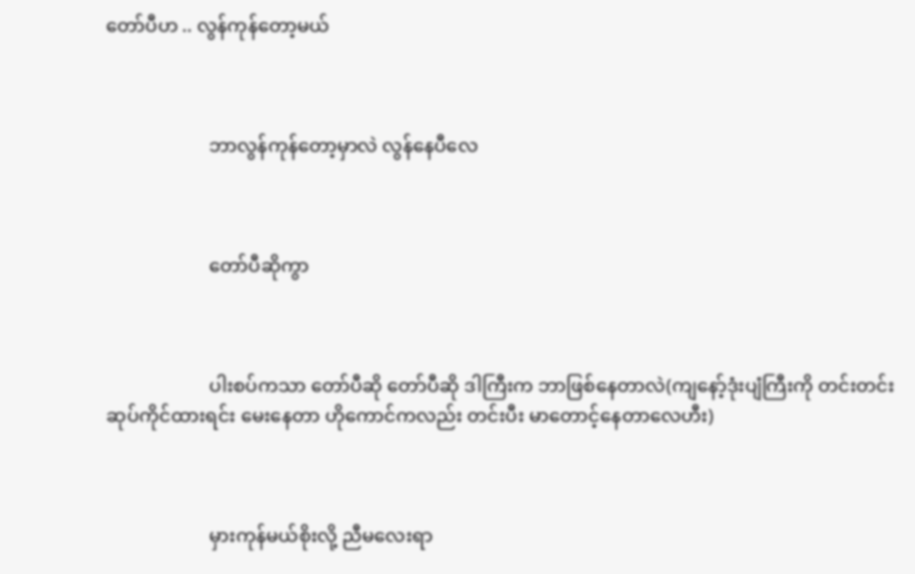တော်ပီဟ .. လွန်ကုန်တော့မယ်



                      ဘာလွန်ကုန်တော့မှာလဲ လွန်နေပီလေ



                      တော်ပီဆိုကွာ



                      ပါးစပ်ကသာ တော်ပီဆို တော်ပီဆို ဒါကြီးက ဘာဖြစ်နေတာလဲ(ကျနော့်ဒုံးပျံကြီးကို တင်းတင်းဆုပ်ကိုင်ထားရင်း မေးနေတာ ဟိုကောင်ကလည်း တင်းပီး မာတောင့်နေတာလေဟီး)



                      မှားကုန်မယ်စိုးလို့ ညီမလေးရာ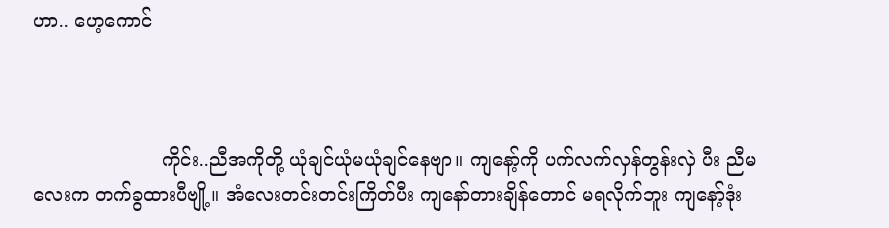ဟာ.. ဟေ့ကောင်



                      ကိုင်း..ညီအကိုတို့ ယုံချင်ယုံမယုံချင်နေဗျာ။ ကျနော့်ကို ပက်လက်လှန်တွန်းလှဲ ပီး ညီမလေးက တက်ခွထားပီဗျို့။ အံလေးတင်းတင်းကြိတ်ပီး ကျနော်တားချိန်တောင် မရလိုက်ဘူး ကျနော့်ဒုံး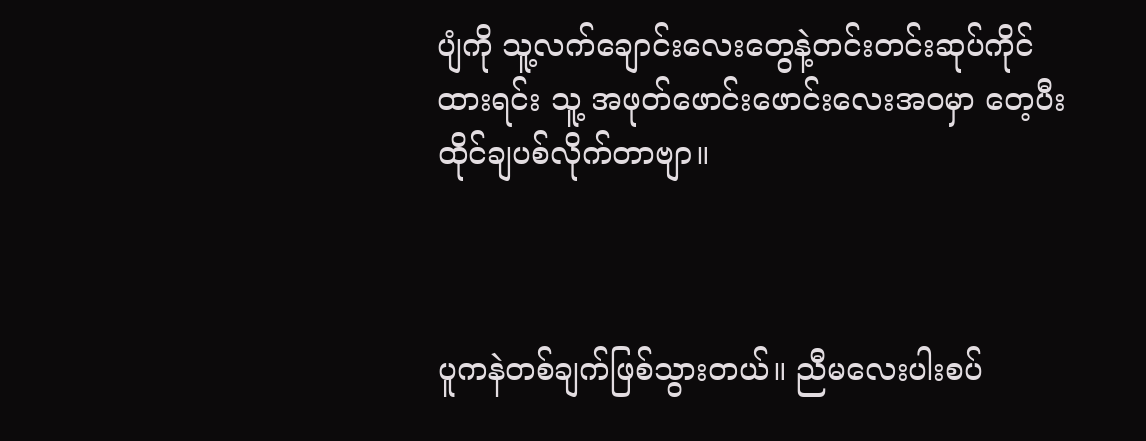ပျံကို သူ့လက်ချောင်းလေးတွေနဲ့တင်းတင်းဆုပ်ကိုင်ထားရင်း သူ့ အဖုတ်ဖောင်းဖောင်းလေးအ၀မှာ တေ့ပီး ထိုင်ချပစ်လိုက်တာဗျာ။



ပူကနဲတစ်ချက်ဖြစ်သွားတယ်။ ညီမလေးပါးစပ်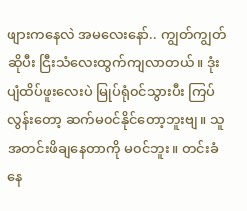ဖျားကနေလဲ အမလေးနော်.. ကျွတ်ကျွတ်ဆိုပီး ငြီးသံလေးထွက်ကျလာတယ်။ ဒုံးပျံထိပ်ဖူးလေးပဲ မြုပ်ရုံ၀င်သွားပီး ကြပ်လွန်းတော့ ဆက်မ၀င်နိုင်တော့ဘူးဗျ။ သူအတင်းဖိချနေတာကို မ၀င်ဘူး။ တင်းခံနေ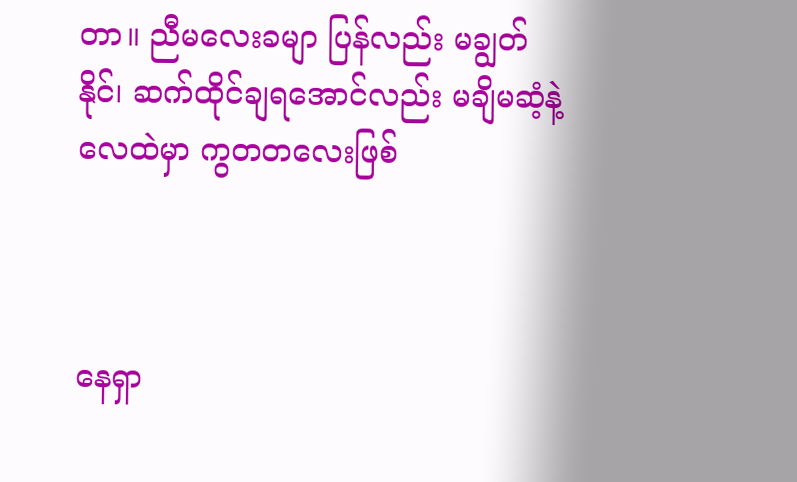တာ။ ညီမလေးခမျာ ပြန်လည်း မချွတ်နိုင်၊ ဆက်ထိုင်ချရအောင်လည်း မချိမဆံ့နဲ့ လေထဲမှာ ကွတတလေးဖြစ်



နေရှာ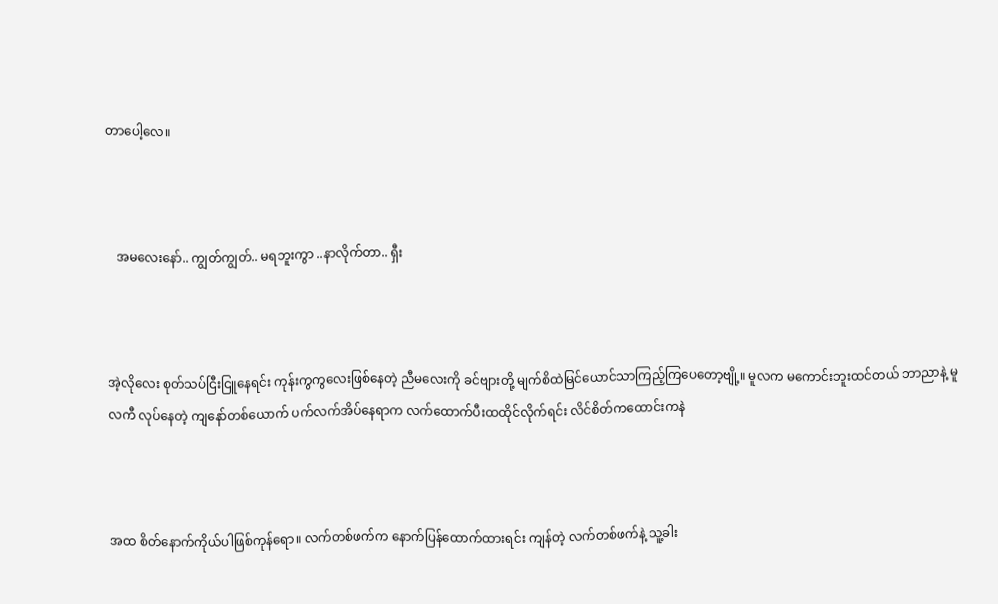တာပေါ့လေ။



   အမလေးနော်.. ကျွတ်ကျွတ်.. မရဘူးကွာ ..နာလိုက်တာ.. ရှီး



အဲ့လိုလေး စုတ်သပ်ငြီးငြူနေရင်း ကုန်းကွကွလေးဖြစ်နေတဲ့ ညီမလေးကို ခင်ဗျားတို့ မျက်စိထဲမြင်ယောင်သာကြည့်ကြပေတော့ဗျို့။ မူလက မကောင်းဘူးထင်တယ် ဘာညာနဲ့ မူလကီ လုပ်နေတဲ့ ကျနော်တစ်ယောက် ပက်လက်အိပ်နေရာက လက်ထောက်ပီးထထိုင်လိုက်ရင်း လိင်စိတ်ကထောင်းကနဲ



အထ စိတ်နောက်ကိုယ်ပါဖြစ်ကုန်ရော။ လက်တစ်ဖက်က နောက်ပြန်ထောက်ထားရင်း ကျန်တဲ့ လက်တစ်ဖက်နဲ့ သူ့ခါး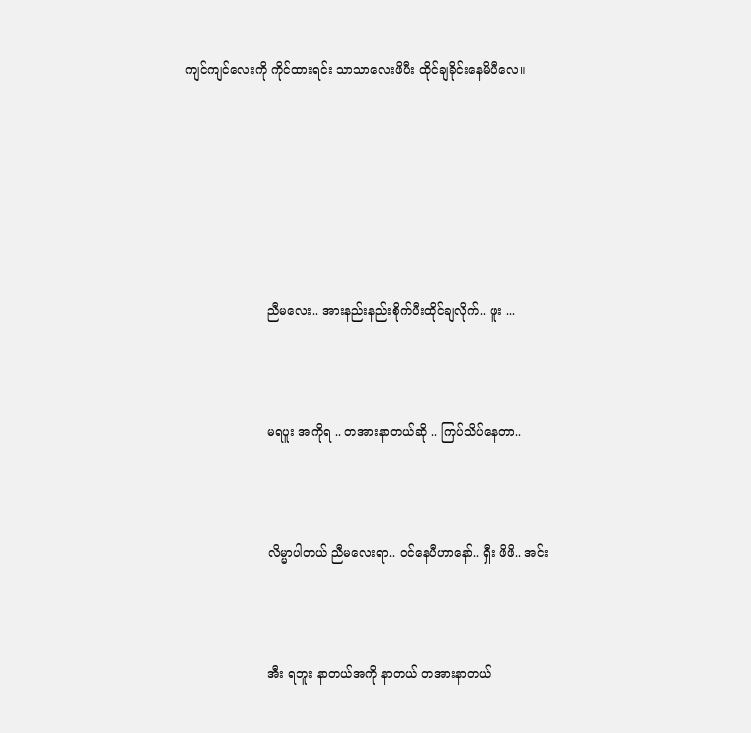ကျင်ကျင်လေးကို ကိုင်ထားရင်း သာသာလေးဖိပီး ထိုင်ချခိုင်းနေမိပီလေ။







                     ညီမလေး.. အားနည်းနည်းစိုက်ပီးထိုင်ချလိုက်.. ဖူး ...



                     မရပူး အကိုရ .. တအားနာတယ်ဆို .. ကြပ်သိပ်နေတာ..



                     လိမ္မာပါတယ် ညီမလေးရာ.. ၀င်နေပီဟာနော်.. ရှီး ဖိဖိ.. အင်း



                     အီး ရဘူး နာတယ်အကို နာတယ် တအားနာတယ်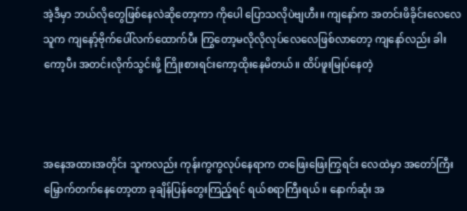အဲ့ဒီမှာ ဘယ်လိုတွေဖြစ်နေလဲဆိုတော့ကာ ကိုပေါ ပြောသလိုပဲဗျဟီး။ ကျနော်က အတင်းဖိခိုင်းလေလေ သူက ကျနော့်ဗိုက်ပေါ်လက်ထောက်ပီး ကြွတော့မလိုလိုလုပ်လေလေဖြစ်လာတော့ ကျနော်လည်း ခါးကော့ပီး အတင်းလိုက်သွင်းဖို့ ကြိုးစားရင်းကော့ထိုးနေမိတယ်။ ထိပ်ဖူးမြုပ်နေတဲ့



အနေအထားအတိုင်း သူကလည်း ကုန်းကွကွလုပ်နေရာက တဖြေးဖြေးကြွရင်း လေထဲမှာ အတော်ကြီး မြှောက်တက်နေတော့တာ ခုချိန်ပြန်တွေးကြည့်ရင် ရယ်စရာကြီးရယ်။ နောက်ဆုံး အ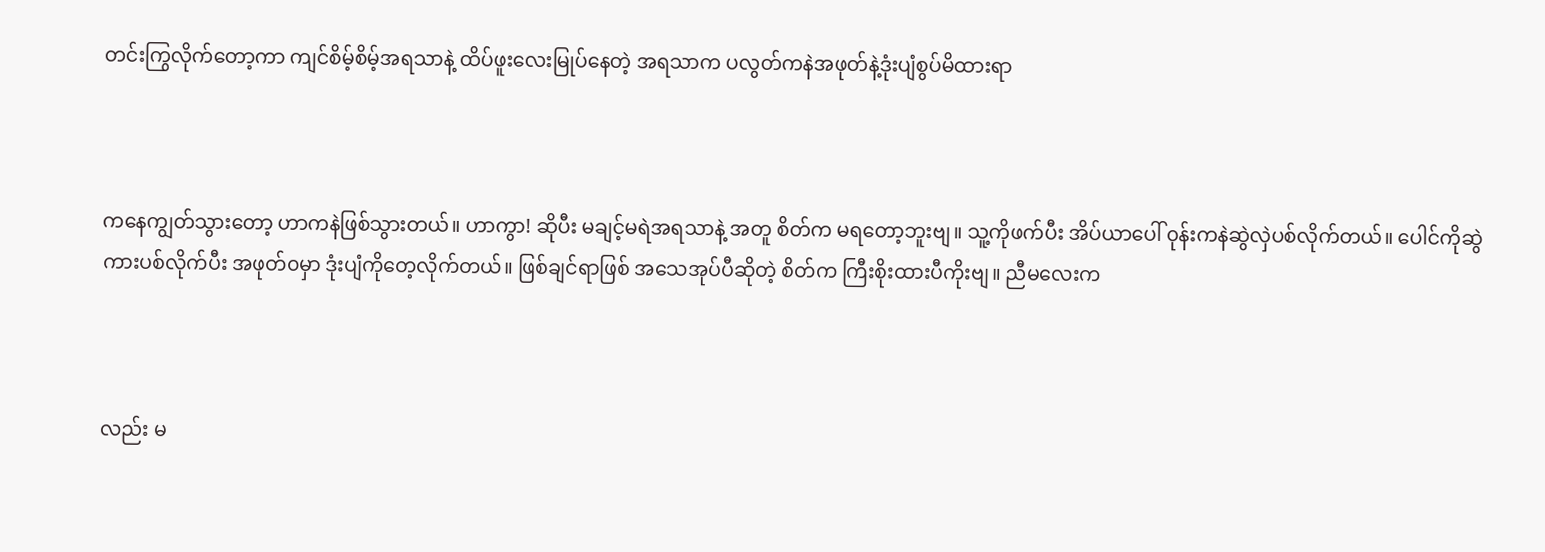တင်းကြွလိုက်တော့ကာ ကျင်စိမ့်စိမ့်အရသာနဲ့ ထိပ်ဖူးလေးမြုပ်နေတဲ့ အရသာက ပလွတ်ကနဲအဖုတ်နဲ့ဒုံးပျံစွပ်မိထားရာ



ကနေကျွတ်သွားတော့ ဟာကနဲဖြစ်သွားတယ်။ ဟာကွာ! ဆိုပီး မချင့်မရဲအရသာနဲ့ အတူ စိတ်က မရတော့ဘူးဗျ။ သူ့ကိုဖက်ပီး အိပ်ယာပေါ် ၀ုန်းကနဲဆွဲလှဲပစ်လိုက်တယ်။ ပေါင်ကိုဆွဲကားပစ်လိုက်ပီး အဖုတ်၀မှာ ဒုံးပျံကိုတေ့လိုက်တယ်။ ဖြစ်ချင်ရာဖြစ် အသေအုပ်ပီဆိုတဲ့ စိတ်က ကြီးစိုးထားပီကိုးဗျ။ ညီမလေးက



လည်း မ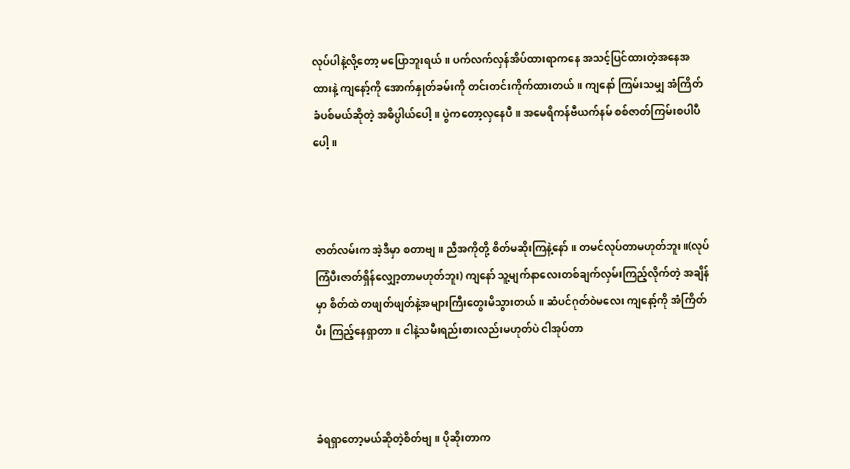လုပ်ပါနဲ့လို့တော့ မပြောဘူးရယ်။ ပက်လက်လှန်အိပ်ထားရာကနေ အသင့်ပြင်ထားတဲ့အနေအထားနဲ့ ကျနော့်ကို အောက်နှုတ်ခမ်းကို တင်းတင်းကိုက်ထားတယ်။ ကျနော် ကြမ်းသမျှ အံကြိတ်ခံပစ်မယ်ဆိုတဲ့ အဓိပ္ပါယ်ပေါ့။ ပွဲကတော့လှနေပီ။ အမေရိကန်ဗီယက်နမ် စစ်ဇာတ်ကြမ်းစပါပီပေါ့။



ဇာတ်လမ်းက အဲ့ဒီမှာ စတာဗျ။ ညီအကိုတို့ စိတ်မဆိုးကြနဲ့နော်။ တမင်လုပ်တာမဟုတ်ဘူး။(လုပ်ကြံပီးဇာတ်ရှိန်လျှော့တာမဟုတ်ဘူး) ကျနော် သူ့မျက်နာလေးတစ်ချက်လှမ်းကြည့်လိုက်တဲ့ အချိန်မှာ စိတ်ထဲ တဖျတ်ဖျတ်နဲ့အများကြီးတွေးမိသွားတယ်။ ဆံပင်ဂုတ်၀ဲမလေး ကျနော့်ကို အံကြိတ်ပီး ကြည့်နေရှာတာ။ ငါနဲ့သမီးရည်းစားလည်းမဟုတ်ပဲ ငါအုပ်တာ



ခံရရှာတော့မယ်ဆိုတဲ့စိတ်ဗျ။ ပိုဆိုးတာက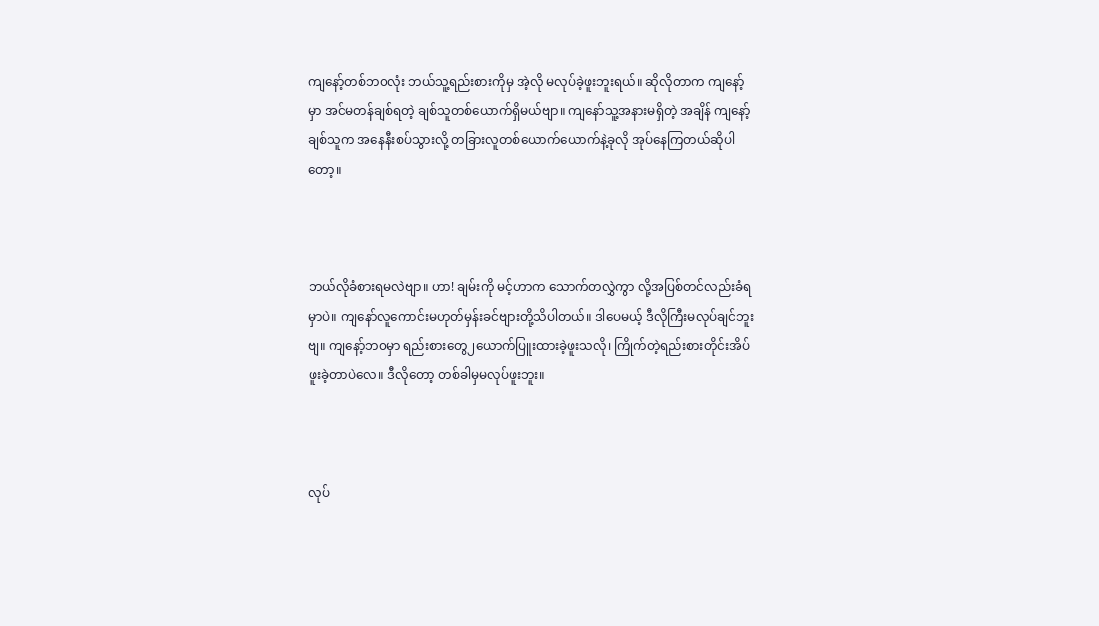ကျနော့်တစ်ဘ၀လုံး ဘယ်သူ့ရည်းစားကိုမှ အဲ့လို မလုပ်ခဲ့ဖူးဘူးရယ်။ ဆိုလိုတာက ကျနော့်မှာ အင်မတန်ချစ်ရတဲ့ ချစ်သူတစ်ယောက်ရှိမယ်ဗျာ။ ကျနော်သူ့အနားမရှိတဲ့ အချိန် ကျနော့်ချစ်သူက အနေနီးစပ်သွားလို့ တခြားလူတစ်ယောက်ယောက်နဲ့ခုလို အုပ်နေကြတယ်ဆိုပါတော့။



ဘယ်လိုခံစားရမလဲဗျာ။ ဟာ! ချမ်းကို မင့်ဟာက သောက်တလွှဲကွာ လို့အပြစ်တင်လည်းခံရမှာပဲ။ ကျနော်လူကောင်းမဟုတ်မှန်းခင်ဗျားတို့သိပါတယ်။ ဒါပေမယ့် ဒီလိုကြီးမလုပ်ချင်ဘူးဗျ။ ကျနော့်ဘ၀မှာ ရည်းစားတွေ၂ယောက်ပြူးထားခဲ့ဖူးသလို၊ ကြိုက်တဲ့ရည်းစားတိုင်းအိပ်ဖူးခဲ့တာပဲလေ။ ဒီလိုတော့ တစ်ခါမှမလုပ်ဖူးဘူး။



လုပ်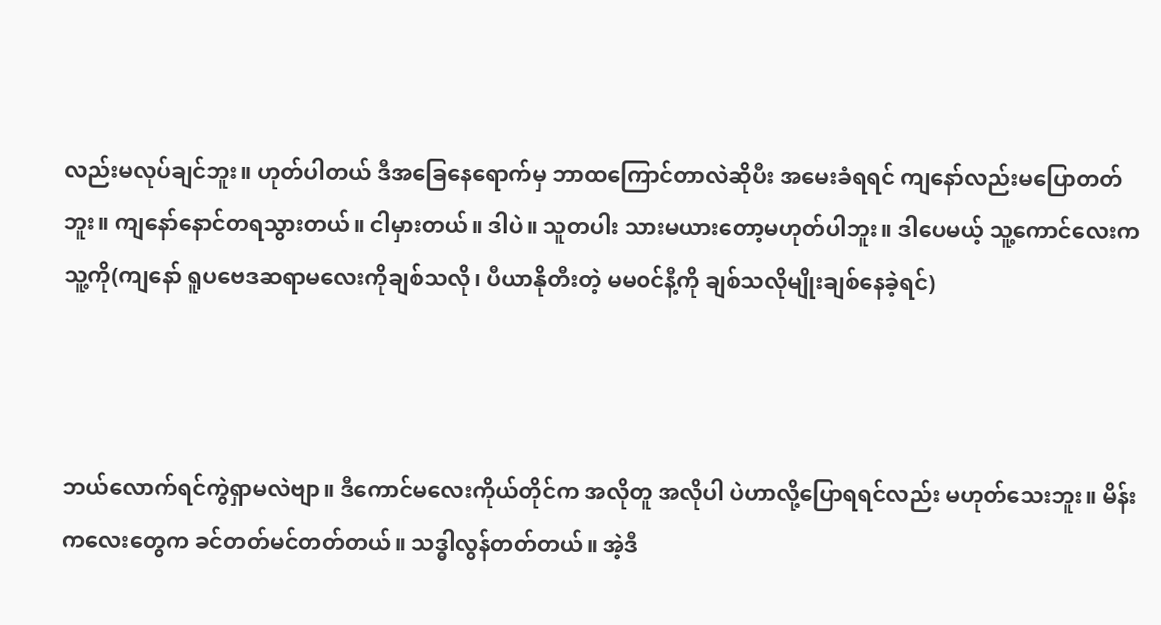လည်းမလုပ်ချင်ဘူး။ ဟုတ်ပါတယ် ဒီအခြေနေရောက်မှ ဘာထကြောင်တာလဲဆိုပီး အမေးခံရရင် ကျနော်လည်းမပြောတတ်ဘူး။ ကျနော်နောင်တရသွားတယ်။ ငါမှားတယ်။ ဒါပဲ။ သူတပါး သားမယားတော့မဟုတ်ပါဘူး။ ဒါပေမယ့် သူ့ကောင်လေးက သူ့ကို(ကျနော် ရူပဗေဒဆရာမလေးကိုချစ်သလို၊ ပီယာနိုတီးတဲ့ မမ၀င်နီ့ကို ချစ်သလိုမျိုးချစ်နေခဲ့ရင်)



ဘယ်လောက်ရင်ကွဲရှာမလဲဗျာ။ ဒီကောင်မလေးကိုယ်တိုင်က အလိုတူ အလိုပါ ပဲဟာလို့ပြောရရင်လည်း မဟုတ်သေးဘူး။ မိန်းကလေးတွေက ခင်တတ်မင်တတ်တယ်။ သဒ္ဓါလွန်တတ်တယ်။ အဲ့ဒီ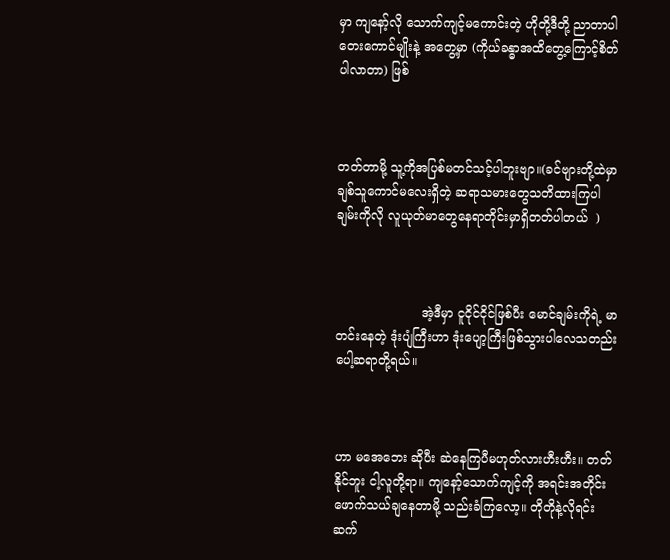မှာ ကျနော့်လို သောက်ကျင့်မကောင်းတဲ့ ဟိုတို့ဒီတို့ ညာတာပါတေးကောင်မျိုးနဲ့ အတွေ့မှာ (ကိုယ်ခန္ဓာအထိတွေ့ကြောင့်စိတ်ပါလာတာ) ဖြစ်



တတ်တာမို့ သူ့ကိုအပြစ်မတင်သင့်ပါဘူးဗျာ။(ခင်ဗျားတို့ထဲမှာ ချစ်သူကောင်မလေးရှိတဲ့ ဆရာသမားတွေသတိထားကြပါ ချမ်းကိုလို လူယုတ်မာတွေနေရာတိုင်းမှာရှိတတ်ပါတယ်  )



                      အဲ့ဒီမှာ ငူငိုင်ငိုင်ဖြစ်ပီး မောင်ချမ်းကိုရဲ့ မာတင်းနေတဲ့ ဒုံးပျံကြီးဟာ ဒုံးပျော့ကြီးဖြစ်သွားပါလေသတည်းပေါ့ဆရာတို့ရယ်။



ဟာ မအေဘေး ဆိုပီး ဆဲနေကြပီမဟုတ်လားဟီးဟီး။ တတ်နိုင်ဘူး ငါ့လူတို့ရာ။ ကျနော့်သောက်ကျင့်ကို အရင်းအတိုင်းဖောက်သယ်ချနေတာမို့ သည်းခံကြလော့။ တိုတိုနဲ့လိုရင်းဆက်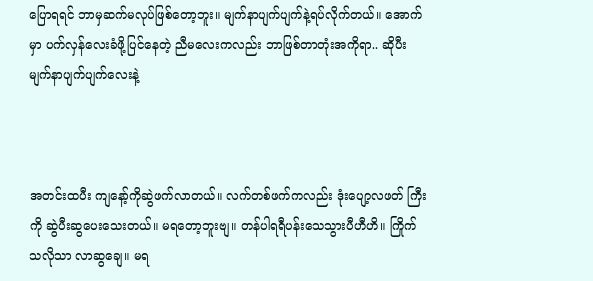ပြောရရင် ဘာမှဆက်မလုပ်ဖြစ်တော့ဘူး။ မျက်နာပျက်ပျက်နဲ့ရပ်လိုက်တယ်။ အောက်မှာ ပက်လှန်လေးခံဖို့ပြင်နေတဲ့ ညီမလေးကလည်း ဘာဖြစ်တာတုံးအကိုရာ.. ဆိုပီးမျက်နာပျက်ပျက်လေးနဲ့



အတင်းထပီး ကျနော့်ကိုဆွဲဖက်လာတယ်။ လက်တစ်ဖက်ကလည်း ဒုံးပျော့လဖတ် ကြီးကို ဆွဲပီးဆွပေးသေးတယ်။ မရတော့ဘူးဗျ။ တန်ပါရရီပန်းသေသွားပီဟီဟိ။ ကြိုက်သလိုသာ လာဆွချေ။ မရ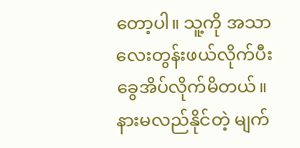တော့ပါ။ သူ့ကို အသာလေးတွန်းဖယ်လိုက်ပီး ခွေအိပ်လိုက်မိတယ်။ နားမလည်နိုင်တဲ့ မျက်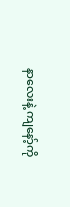နာလေးနဲ့ ကျနော့်ကို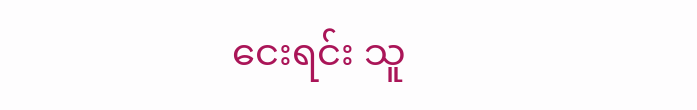ငေးရင်း သူ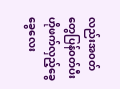လည်းအ၀တ်တွေပြန်၀တ်ပီး ဟိုဖက်လှည့်ခွေခွေလေး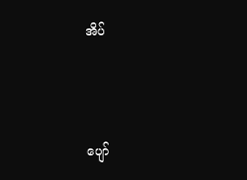အိပ်



ပျော်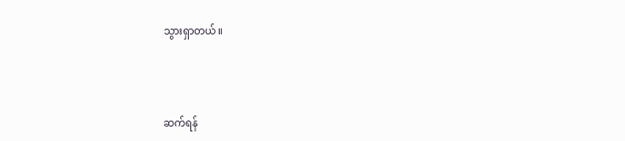သွားရှာတယ်။



ဆက်ရန်